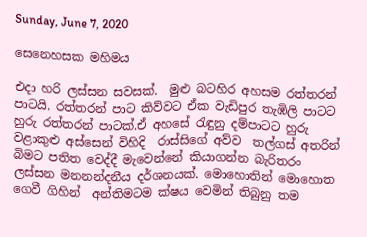Sunday, June 7, 2020

සෙනෙහසක මහිමය

එදා හරි ලස්සන සවසක්.  මුළු බටහිර අහසම රත්තරන් පාටයි. රත්තරන් පාට කිව්වට ඒක වැඩිපුර තැඹිලි පාටට හුරු රත්තරන් පාටක්.ඒ අහසේ රැඳුනු දම්පාටට හුරු වළාකුළු අස්සෙන් විහිදි  රාස්සිගේ අව්ව  තල්ගස් අතරින් බිමට පතිත වෙද්දී මැවෙන්නේ කියාගන්න බැරිතරං ලස්සන මනනන්දනීය දර්ශනයක්. මොහොතින් මොහොත ගෙවී ගිහින්  අන්තිමටම ක්ෂය වෙමින් තිබුනු තම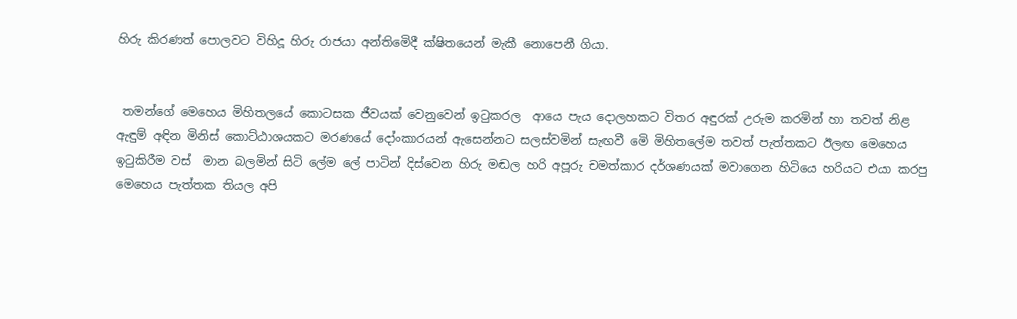හිරු කිරණත් පොලවට විහිදූ හිරු රාජයා අන්තිමෙිදී ක්ෂිතයෙන් මැකී නොපෙනී ගියා.


 තමන්ගේ මෙහෙය මිහිතලයේ කොටසක ජීවයක් වෙනුවෙන් ඉටුකරල  ආයෙ පැය දොලහකට විතර අඳුරක් උරුම කරමින් හා තවත් නිළ ඇඳුම් අඳින මිනිස් කොට්ඨාශයකට මරණයේ දෝංකාරයන් ඇසෙන්නට සලස්වමින් සැඟවී මෙි මිහිතලේම තවත් පැත්තකට ඊලඟ මෙහෙය ඉටුකිරීම වස්  මාන බලමින් සිටි ලේම ලේ පාටින් දිස්වෙන හිරු මඬල හරි අපූරු චමත්කාර දර්ශණයක් මවාගෙන හිටියෙ හරියට එයා කරපු මෙහෙය පැත්තක තියල අපි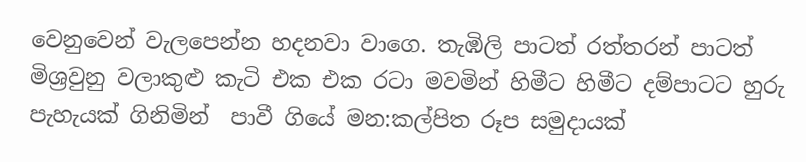වෙනුවෙන් වැලපෙන්න හදනවා වාගෙ. තැඹිලි පාටත් රත්තරන් පාටත් මිශ්‍රවුනු වලාකුළු කැටි එක එක රටා මවමින් හිමීට හිමීට දම්පාටට හුරු පැහැයක් ගිනිමින්  පාවී ගියේ මන:කල්පිත රූප සමුදායක්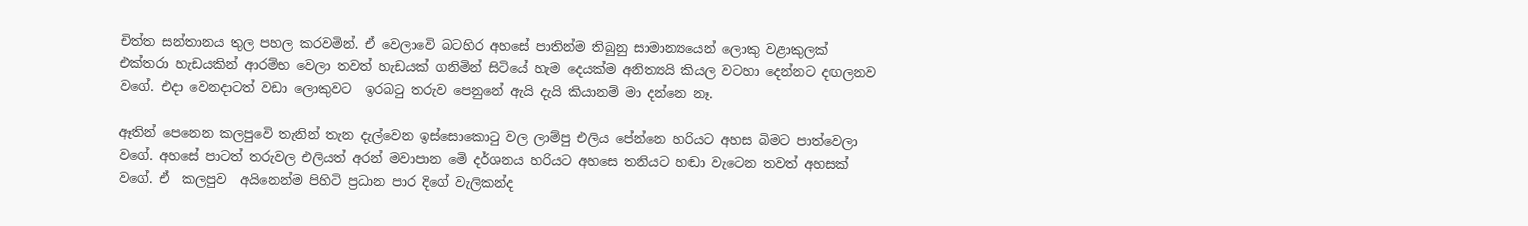චිත්ත සන්තානය තුල පහල කරවමින්. ඒ වෙලාවෙි බටහිර අහසේ පාතින්ම තිබුනු සාමාන්‍යයෙන් ලොකු වළාකුලක් එක්තරා හැඩයකින් ආරම්භ වෙලා තවත් හැඩයක් ගනිමින් සිටියේ හැම දෙයක්ම අනිත්‍යයි කියල වටහා දෙන්නට දඟලනව වගේ. එදා වෙනදාටත් වඩා ලොකුවට  ඉරබටු තරුව පෙනුනේ ඇයි දැයි කියානම් මා දන්නෙ නෑ.

ඈතින් පෙනෙන කලපුවෙි තැනින් තැන දැල්වෙන ඉස්සොකොටු වල ලාම්පු එලිය පේන්නෙ හරියට අහස බිමට පාත්වෙලා වගේ. අහසේ පාටත් තරුවල එලියත් අරන් මවාපාන මෙි දර්ශනය හරියට අහසෙ තනියට හඬා වැටෙන තවත් අහසක් වගේ. ඒ  කලපුව  අයිනෙන්ම පිහිටි ප්‍රධාන පාර දිගේ වැලිකන්ද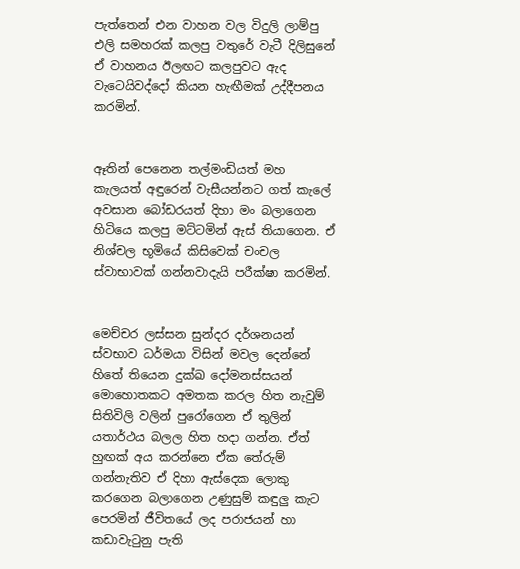පැත්තෙන් එන වාහන වල විදුලි ලාම්පු එලි සමහරක් කලපු වතුරේ වැටී දිලිසුනේ ඒ වාහනය ඊලඟට කලපුවට ඇද වැටෙයිවද්දෝ කියන හැඟීමක් උද්දීපනය කරමින්.


ඈතින් පෙනෙන තල්මංඩියත් මහ කැලයත් අඳුරෙන් වැසීයන්නට ගත් කැලේ අවසාන බෝඩරයත් දිහා මං බලාගෙන හිටියෙ කලපු මට්ටමින් ඇස් තියාගෙන. ඒ නිශ්චල භූමියේ කිසිවෙක් චංචල ස්වාභාවක් ගන්නවාදැයි පරීක්ෂා කරමින්.


මෙච්චර ලස්සන සුන්දර දර්ශනයන් ස්වභාව ධර්මයා විසින් මවල දෙන්නේ හිතේ තියෙන දුක්ඛ දෝමනස්සයන් මොහොතකට අමතක කරල හිත නැවුම් සිතිවිලි වලින් පුරෝගෙන ඒ තුලින් යතාර්ථය බලල හිත හදා ගන්න. ඒත් හුඟක් අය කරන්නෙ ඒක තේරුම් ගන්නැතිව ඒ දිහා ඇස්දෙක ලොකු කරගෙන බලාගෙන උණුසුම් කඳුලු කැට පෙරමින් ජීවිතයේ ලද පරාජයන් හා කඩාවැටුනු පැති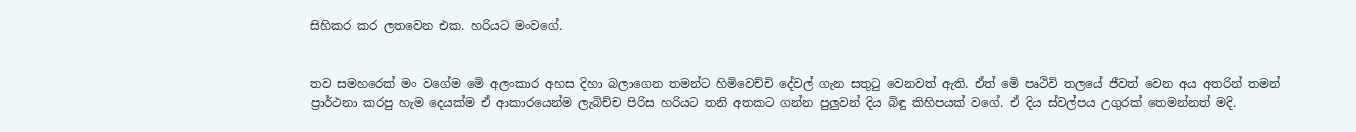සිහිකර කර ලතවෙන එක. හරියට මංවගේ.


තව සමහරෙක් මං වගේම මෙි අලංකාර අහස දිහා බලාගෙන තමන්ට හිමිවෙච්චි දේවල් ගැන සතුටු වෙනවත් ඇති. ඒත් මෙි පෘථිවි තලයේ ජීවත් වෙන අය අතරින් තමන්  ප්‍රාර්ථනා කරපු හැම දෙයක්ම ඒ ආකාරයෙන්ම ලැබිච්ච පිරිස හරියට තනි අතකට ගන්න පුලුවන් දිය බිඳු කිහිපයක් වගේ. ඒ දිය ස්වල්පය උගුරක් තෙමන්නත් මදි.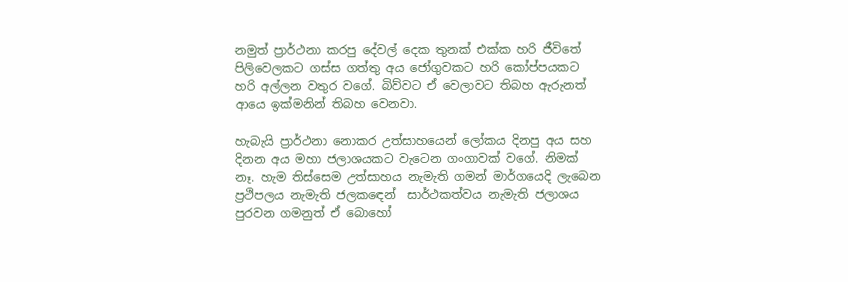නමුත් ප්‍රාර්ථනා කරපු දේවල් දෙක තුනක් එක්ක හරි ජීවිතේ පිලිවෙලකට ගස්ස ගත්තු අය ජෝගුවකට හරි කෝප්පයකට හරි අල්ලන වතුර වගේ. බිව්වට ඒ වෙලාවට තිබහ ඇරුනත් ආයෙ ඉක්මනින් තිබහ වෙනවා.

හැබැයි ප්‍රාර්ථනා නොකර උත්සාහයෙන් ලෝකය දිනපු අය සහ දිනන අය මහා ජලාශයකට වැටෙන ගංගාවක් වගේ. නිමක් නෑ. හැම තිස්සෙම උත්සාහය නැමැති ගමන් මාර්ගයෙදි ලැබෙන ප්‍රථිපලය නැමැති ජලකඳෙන්  සාර්ථකත්වය නැමැති ජලාශය පුරවන ගමනුත් ඒ බොහෝ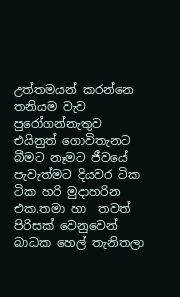උත්තමයන් කරන්නෙ තනියම වැව පුරෝගන්නැතුව එයිනුත් ගොවිතැනට බීමට නෑමට ජීවයේ පැවැත්මට දියවර ටික ටික හරි මුදාහරින එක.තමා හා  තවත් පිරිසක් වෙනුවෙන් බාධක හෙල් තැනිතලා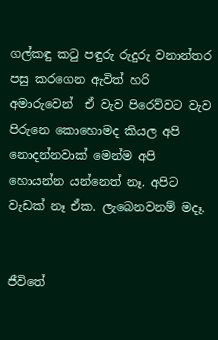ගල්කඳු කටු පඳුරු රුදුරු වනාන්තර පසු කරගෙන ඇවිත් හරි අමාරුවෙන්  ඒ වැව පිරෙව්වට වැව පිරුනෙ කොහොමද කියල අපි නොදන්නවාක් මෙන්ම අපි හොයන්න යන්නෙත් නෑ. අපිට වැඩක් නෑ ඒක. ලැබෙනවනම් මදෑ.


ජීවිතේ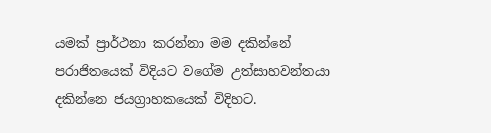යමක් ප්‍රාර්ථනා කරන්නා මම දකින්නේ පරාජිතයෙක් විදියට වගේම උත්සාහවන්තයා දකින්නෙ ජයග්‍රාහකයෙක් විදිහට.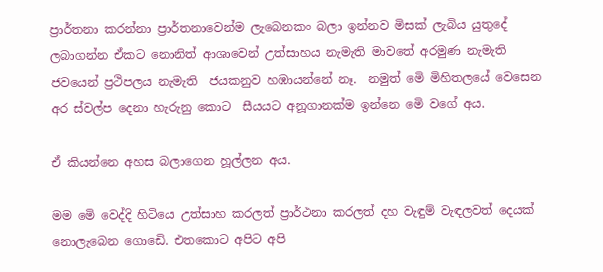ප්‍රාර්තනා කරන්නා ප්‍රාර්තනාවෙන්ම ලැබෙනකං බලා ඉන්නව මිසක් ලැබිය යුතුදේ ලබාගන්න ඒකට නොනිත් ආශාවෙන් උත්සාහය නැමැති මාවතේ අරමුණ නැමැති ජවයෙන් ප්‍රථිපලය නැමැති  ජයකනුව හඹායන්නේ නෑ.  නමුත් මෙි මිහිතලයේ වෙසෙන අර ස්වල්ප දෙනා හැරුනු කොට  සීයයට අනූගානක්ම ඉන්නෙ මෙි වගේ අය.

ඒ කියන්නෙ අහස බලාගෙන හූල්ලන අය.

මම මෙි වෙද්දි හිටියෙ උත්සාහ කරලත් ප්‍රාර්ථනා කරලත් දහ වැඳුම් වැඳලවත් දෙයක් නොලැබෙන ගොඩෙි. එතකොට අපිට අපි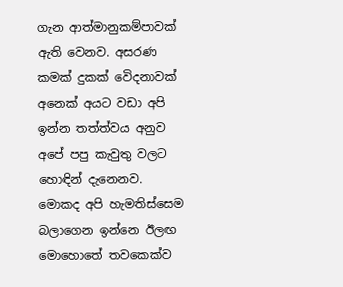ගැන ආත්මානුකම්පාවක් ඇති වෙනව. අසරණ කමක් දුකක් වෙිදනාවක් අනෙක් අයට වඩා අපි ඉන්න තත්ත්වය අනුව අපේ පපු කැවුතු වලට හොඳින් දැනෙනව.  මොකද අපි හැමතිස්සෙම බලාගෙන ඉන්නෙ ඊලඟ මොහොතේ තවකෙක්ව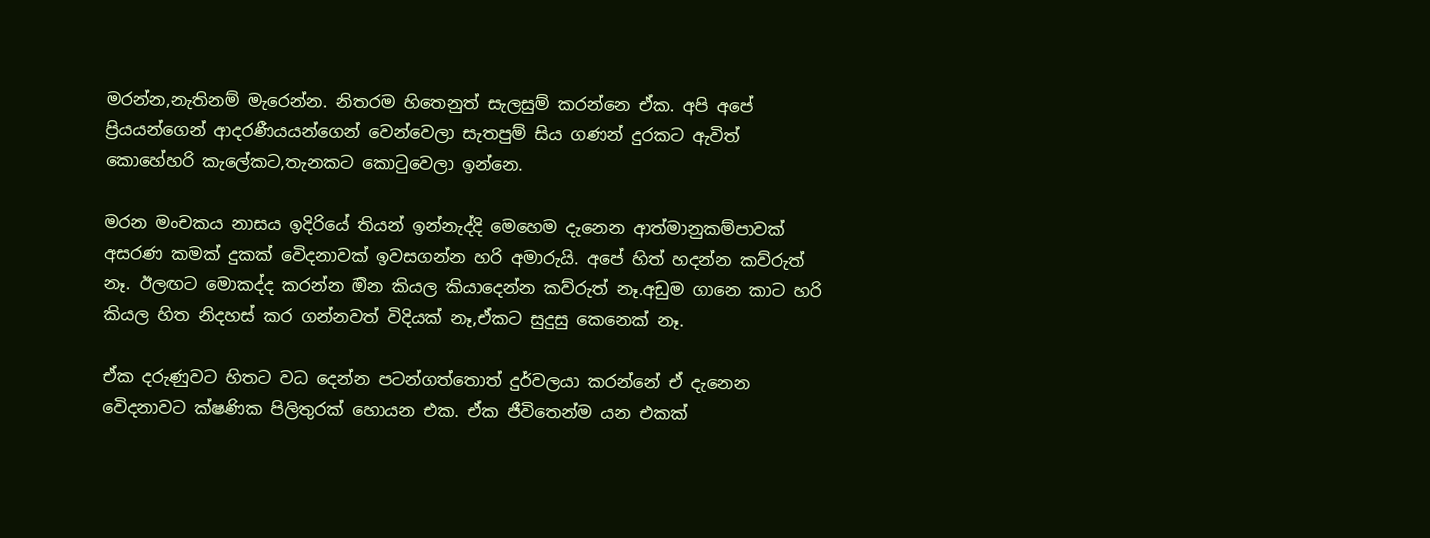මරන්න,නැතිනම් මැරෙන්න. නිතරම හිතෙනුත් සැලසුම් කරන්නෙ ඒක. අපි අපේ ප්‍රියයන්ගෙන් ආදරණීයයන්ගෙන් වෙන්වෙලා සැතපුම් සිය ගණන් දුරකට ඇවිත් කොහේහරි කැලේකට,තැනකට කොටුවෙලා ඉන්නෙ.

මරන මංචකය නාසය ඉදිරියේ තියන් ඉන්නැද්දි මෙහෙම දැනෙන ආත්මානුකම්පාවක් අසරණ කමක් දුකක් වෙිදනාවක් ඉවසගන්න හරි අමාරුයි. අපේ හිත් හදන්න කව්රුත් නෑ. ඊලඟට මොකද්ද කරන්න ඔින කියල කියාදෙන්න කව්රුත් නෑ.අඩුම ගානෙ කාට හරි  කියල හිත නිදහස් කර ගන්නවත් විදියක් නෑ,ඒකට සුදුසු කෙනෙක් නෑ.

ඒක දරුණුවට හිතට වධ දෙන්න පටන්ගත්තොත් දුර්වලයා කරන්නේ ඒ දැනෙන වෙිදනාවට ක්ෂණික පිලිතුරක් හොයන එක. ඒක ජීවිතෙන්ම යන එකක්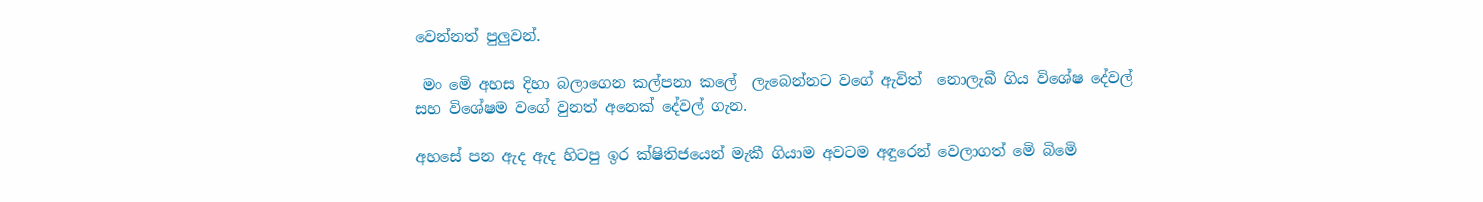වෙන්නත් පුලුවන්.

 මං මෙි අහස දිහා බලාගෙන කල්පනා කලේ  ලැබෙන්නට වගේ ඇවිත්  නොලැබී ගිය විශේෂ දේවල් සහ විශේෂම වගේ වුනත් අනෙක් දේවල් ගැන.

අහසේ පන ඇද ඇද හිටපු ඉර ක්ෂිතිජයෙන් මැකී ගියාම අවටම අඳුරෙන් වෙලාගත් මෙි බිමෙි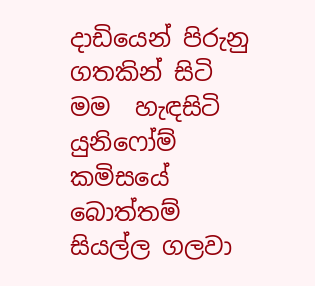දාඩියෙන් පිරුනු ගතකින් සිටි මම  හැඳසිටි යුනිෆෝම් කමිසයේ බොත්තම් සියල්ල ගලවා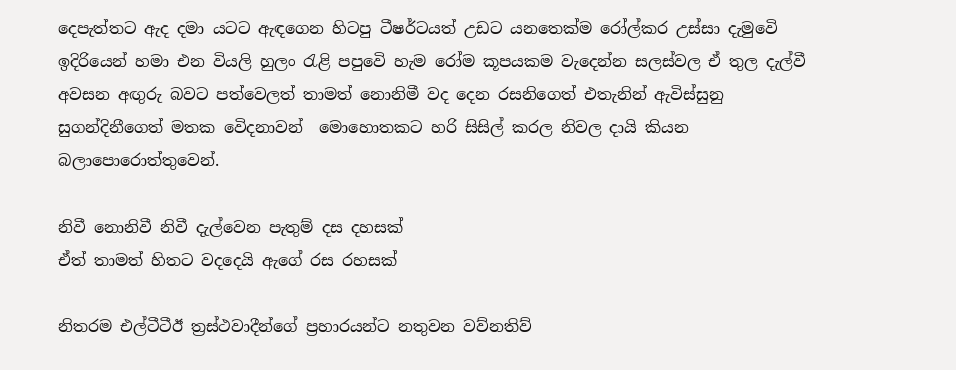දෙපැත්තට ඇද දමා යටට ඇඳගෙන හිටපු ටීෂර්ටයත් උඩට යනතෙක්ම රෝල්කර උස්සා දැමුවෙි ඉදිරියෙන් හමා එන වියලි හුලං රැළි පපුවෙි හැම රෝම කූපයකම වැදෙන්න සලස්වල ඒ තුල දැල්වී අවසන අඟුරු බවට පත්වෙලත් තාමත් නොනිමී වද දෙන රසනිගෙත් එතැනින් ඇවිස්සුනු සුගන්දිනීගෙත් මතක වෙිදනාවන්  මොහොතකට හරි සිසිල් කරල නිවල දායි කියන බලාපොරොත්තුවෙන්.

නිවී නොනිවී නිවී දැල්වෙන පැතුම් දස දහසක්
ඒත් තාමත් හිතට වදදෙයි ඇගේ රස රහසක්

නිතරම එල්ටීටීඊ ත්‍රස්ථවාදීන්ගේ ප්‍රහාරයන්ට නතුවන වව්නතිව්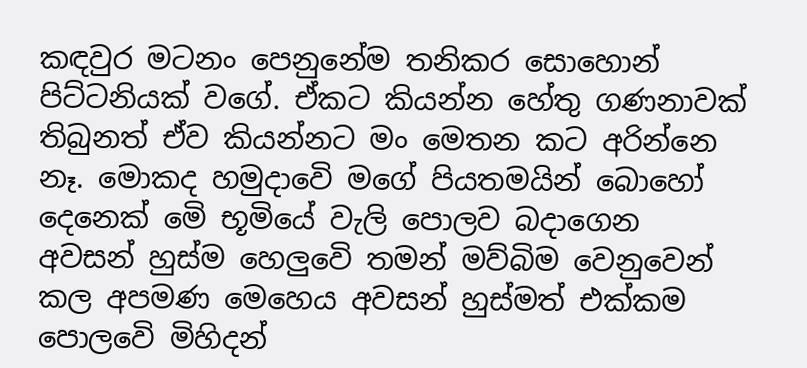කඳවුර මටනං පෙනුනේම තනිකර සොහොන් පිට්ටනියක් වගේ. ඒකට කියන්න හේතු ගණනාවක් තිබුනත් ඒව කියන්නට මං මෙතන කට අරින්නෙ නෑ. මොකද හමුදාවෙි මගේ පියතමයින් බොහෝ දෙනෙක් මෙි භූමියේ වැලි පොලව බදාගෙන අවසන් හුස්ම හෙලුවෙි තමන් මව්බිම වෙනුවෙන් කල අපමණ මෙහෙය අවසන් හුස්මත් එක්කම පොලවෙි මිහිදන්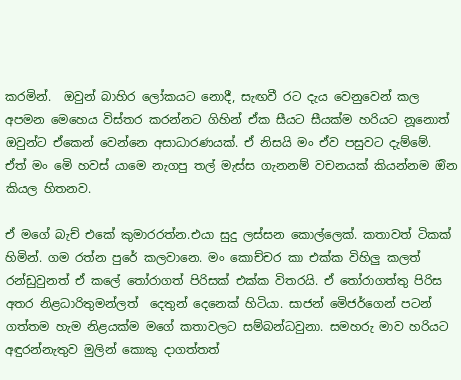කරමින්.  ඔවුන් බාහිර ලෝකයට නොදී, සැඟවී රට දැය වෙනුවෙන් කල අපමන මෙහෙය විස්තර කරන්නට ගිහින් ඒක සීයට සීයක්ම හරියට නූනොත්  ඔවුන්ට ඒකෙන් වෙන්නෙ අසාධාරණයක්. ඒ නිසයි මං ඒව පසුවට දැම්මේ. ඒත් මං මෙි හවස්‍ යාමෙ නැගපු තල් මැස්ස ගැනනම් වචනයක් කියන්නම ඔින කියල හිතනව.

ඒ මගේ බැච් එකේ කුමාරරත්න.එයා සුදු ලස්සන කොල්ලෙක්. කතාවත් ටිකක් හිමින්. ගම රත්න පුරේ කලවානෙ. මං කොච්චර කා එක්ක විහිලු කලත් රන්ඩුවුනත් ඒ කලේ තෝරාගත් පිරිසක් එක්ක විතරයි. ඒ තෝරාගත්තු පිරිස අතර නිළධාරිතුමන්ලත්  දෙතුන් දෙනෙක් හිටියා. සාජන් මෙිජර්ගෙන් පටන් ගත්තම හැම නිළයක්ම මගේ කතාවලට සම්බන්ධවුනා. සමහරු මාව හරියට අඳුරන්නැතුව මුලින් කොකු දාගත්තත්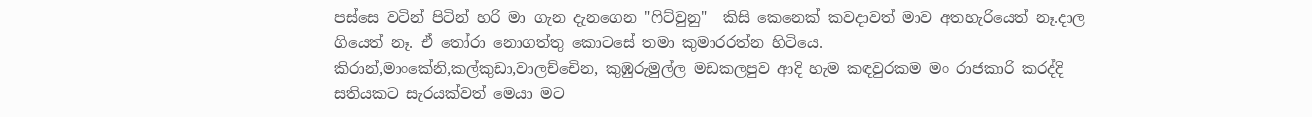පස්සෙ වටින් පිටින් හරි මා ගැන දැනගෙන "ෆිට්වුනු"  කිසි කෙනෙක් කවදාවත් මාව අතහැරියෙත් නෑ.දාල ගියෙත් නෑ. ඒ තෝරා නොගත්තු කොටසේ තමා කුමාරරත්න හිටියෙ. කිරාන්,මාංකේනි,කල්කුඩා,වාලච්චෙින, කුඹුරුමුල්ල මඩකලපුව ආදි හැම කඳවුරකම මං රාජකාරි කරද්දි  සතියකට සැරයක්වත් මෙයා මට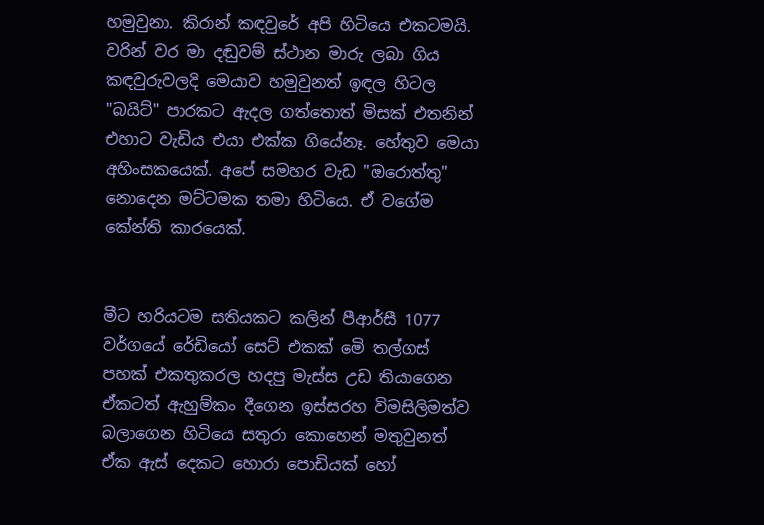හමුවුනා. කිරාන් කඳවුරේ අපි හිටියෙ එකටමයි. වරින් වර මා දඬුවම් ස්ථාන මාරු ලබා ගිය කඳවුරුවලදි මෙයාව හමුවුනත් ඉඳල හිටල "බයිට්" පාරකට ඇදල ගත්තොත් මිසක් එතනින් එහාට වැඩිය එයා එක්ක ගියේනෑ. හේතුව මෙයා අහිංසකයෙක්. අපේ සමහර වැඩ "ඔරොත්තු" නොදෙන මට්ටමක තමා හිටියෙ. ඒ වගේම කේන්ති කාරයෙක්.


මීට හරියටම සතියකට කලින් පීආර්සී 1077 වර්ගයේ රේඩියෝ සෙට් එකක් මෙි තල්ගස් පහක් එකතුකරල හදපු මැස්ස උඩ තියාගෙන ඒකටත් ඇහුම්කං දීගෙන ඉස්සරහ විමසිලිමත්ව බලාගෙන හිටියෙ සතුරා කොහෙන් මතුවුනත් ඒක ඇස් දෙකට හොරා පොඩියක් හෝ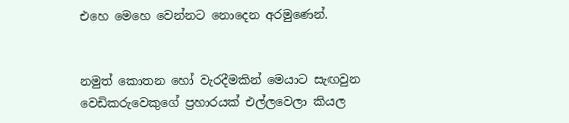එහෙ මෙහෙ වෙන්නට නොදෙන අරමුණෙන්.


නමුත් කොතන හෝ වැරදීමකින් මෙයාට සැඟවුන වෙඩිකරුවෙකුගේ ප්‍රහාරයක් එල්ලවෙලා කියල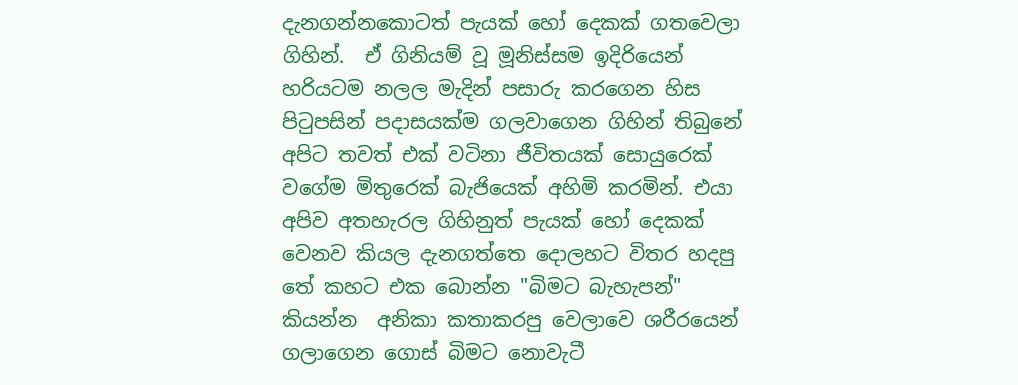දැනගන්නකොටත් පැයක් හෝ දෙකක් ගතවෙලා ගිහින්.  ඒ ගිනියම් වූ මූනිස්සම ඉදිරියෙන් හරියටම නලල මැදින් පසාරු කරගෙන හිස පිටුපසින් පදාසයක්ම ගලවාගෙන ගිහින් තිබුනේ අපිට තවත් එක් වටිනා ජීවිතයක් සොයුරෙක් වගේම මිතුරෙක් බැජියෙක් අහිමි කරමින්. එයා අපිව අතහැරල ගිහිනුත් පැයක් හෝ දෙකක් වෙනව කියල දැනගත්තෙ දොලහට විතර හදපු තේ කහට එක බොන්න "බිමට බැහැපන්" කියන්න  අනිකා කතාකරපු වෙලාවෙ ශරීරයෙන් ගලාගෙන ගොස් බිමට නොවැටී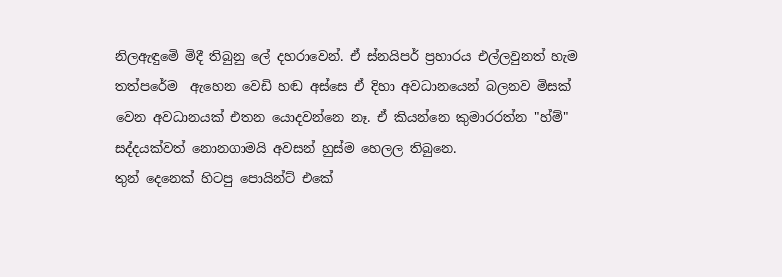නිලඇඳුමෙි මිදී තිබුනු ලේ දහරාවෙන්. ඒ ස්නයිපර් ප්‍රහාරය එල්ලවුනත් හැම තත්පරේම  ඇහෙන වෙඩි හඬ අස්සෙ ඒ දිහා අවධානයෙන් බලනව මිසක් වෙන අවධානයක් එතන යොදවන්නෙ නෑ. ඒ කියන්නෙ කුමාරරත්න "හ්ම්" සද්දයක්වත් නොනගාමයි අවසන් හුස්ම හෙලල තිබුනෙ.
තුන් දෙනෙක් හිටපු පොයින්ට් එකේ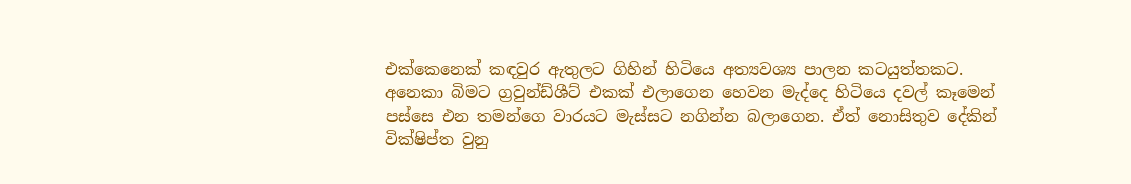එක්කෙනෙක් කඳවුර ඇතුලට ගිහින් හිටියෙ අත්‍යවශ්‍ය පාලන කටයුත්තකට. අනෙකා බිමට ග්‍රවුන්ඩ්ශීට් එකක් එලාගෙන හෙවන මැද්දෙ හිටියෙ දවල් කෑමෙන් පස්සෙ එන තමන්ගෙ වාරයට මැස්සට නගින්න බලාගෙන. ඒත් නොසිතුව දේකින් වික්ෂිප්ත වුනු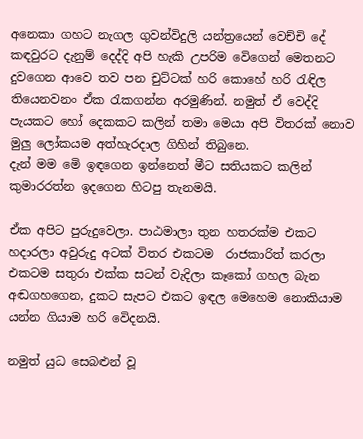අනෙකා ගහට නැගල ගුවන්විදුලි යන්ත්‍රයෙන් වෙච්චි දේ කඳවුරට දැනුම් දෙද්දි අපි හැකි උපරිම වෙිගෙන් මෙතනට දුවගෙන ආවෙ තව පන චුට්ටක් හරි කොහේ හරි රැඳිල තියෙනවනං ඒක රැකගන්න අරමුණින්. නමුත් ඒ වෙද්දි පැයකට හෝ දෙකකට කලින් තමා මෙයා අපි විතරක් නොව මුලු ලෝකයම අත්හැරදාල ගිහින් තිබුනෙ.
දැන් මම මෙි ඉඳගෙන ඉන්නෙත් මීට සතියකට කලින් කුමාරරත්න ඉදගෙන හිටපු තැනමයි.

ඒක අපිට පුරුදුවෙලා. පාඨමාලා තුන හතරක්ම එකට හදාරලා අවුරුදු අටක් විතර එකටම  රාජකාරිත් කරලා එකටම සතුරා එක්ක සටන් වැදිලා කෑකෝ ගහල බැන අඬගහගෙන, දුකට සැපට එකට ඉඳල මෙහෙම නොකියාම යන්න ගියාම හරි වෙිදනයි.

නමුත් යුධ සෙබළුන් වූ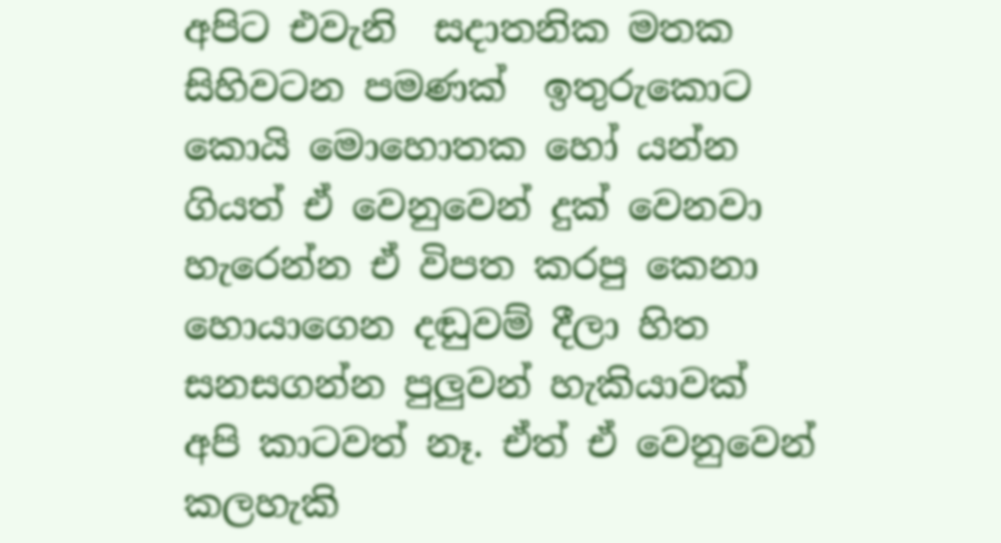අපිට එවැනි  සදාතනික මතක සිහිවටන පමණක්  ඉතුරුකොට කොයි මොහොතක හෝ යන්න ගියත් ඒ වෙනුවෙන් දුක් වෙනවා හැරෙන්න ඒ විපත කරපු කෙනා හොයාගෙන දඬුවම් දීලා හිත සනසගන්න පුලුවන් හැකියාවක් අපි කාටවත් නෑ. ඒත් ඒ වෙනුවෙන් කලහැකි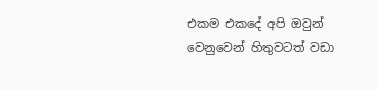එකම එකදේ අපි ඔවුන් වෙනුවෙන් හිතුවටත් වඩා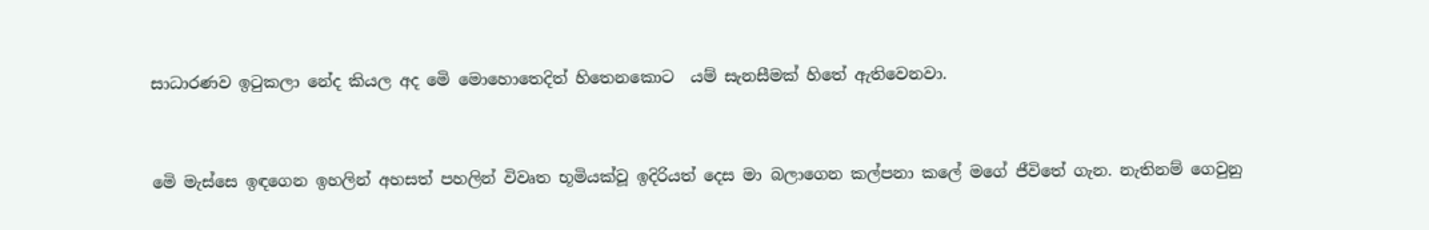සාධාරණව ඉටුකලා නේද කියල අද මෙි මොහොතෙදිත් හිතෙනකොට  යම් සැනසීමක් හිතේ ඇතිවෙනවා.


මෙි මැස්සෙ ඉඳගෙන ඉහලින් අහසත් පහලින් විවෘත භූමියක්වූ ඉදිරියත් දෙස මා බලාගෙන කල්පනා කලේ මගේ ජීවිතේ ගැන. නැතිනම් ගෙවුනු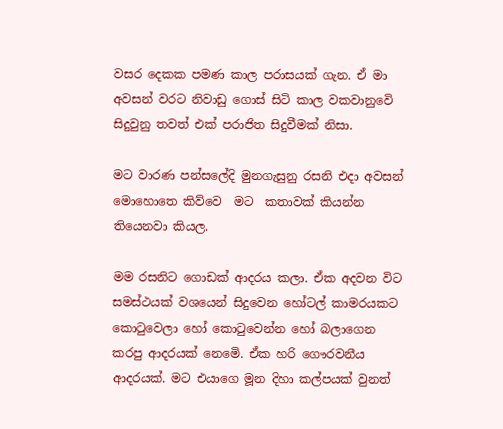වසර දෙකක පමණ කාල පරාසයක් ගැන. ඒ මා අවසන් වරට නිවාඩු ගොස් සිටි කාල වකවානුවෙි සිදුවුනු තවත් එක් පරාජිත සිදුවීමක් නිසා.

මට වාරණ පන්සලේදි මුනගැසුනු රසනි එදා අවසන් මොහොතෙ කිව්වෙ  මට  කතාවක් කියන්න තියෙනවා කියල.

මම රසනිට ගොඩක් ආදරය කලා. ඒක අදවන විට සමස්ථයක් වශයෙන් සිදුවෙන හෝටල් කාමරයකට කොටුවෙලා හෝ කොටුවෙන්න හෝ බලාගෙන කරපු ආදරයක් නෙමෙි. ඒක හරි ගෞරවනීය ආදරයක්. මට එයාගෙ මූන දිහා කල්පයක් වුනත්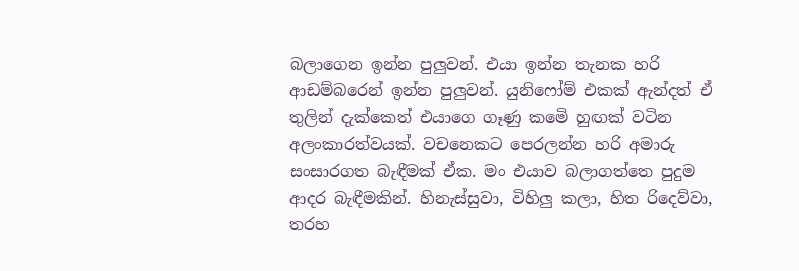බලාගෙන ඉන්න පුලුවන්. එයා ඉන්න තැනක හරි ආඩම්බරෙන් ඉන්න පුලුවන්. යුනිෆෝම් එකක් ඇන්දත් ඒ තුලින් දැක්කෙත් එයාගෙ ගෑණු කමෙි හුඟක් වටින අලංකාරත්වයක්. වචනෙකට පෙරලන්න හරි අමාරු සංසාරගත බැඳීමක් ඒක. මං එයාව බලාගත්තෙ පුදුම ආදර බැඳීමකින්. හිනැස්සුවා, විහිලු කලා, හිත රිදෙව්වා, තරහ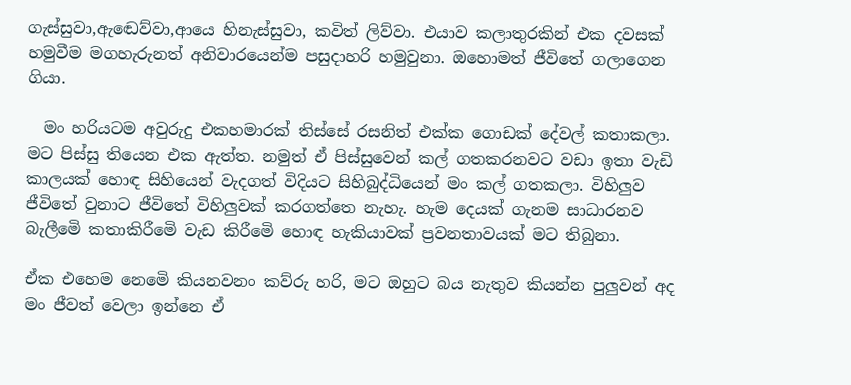ගැස්සුවා,ඇඬෙව්වා,ආයෙ හිනැස්සුවා, කවිත් ලිව්වා. එයාව කලාතුරකින් එක දවසක් හමුවීම මගහැරුනත් අනිවාරයෙන්ම පසුදාහරි හමුවුනා. ඔහොමත් ජීවිතේ ගලාගෙන ගියා.

  මං හරියටම අවුරුදු එකහමාරක් තිස්සේ රසනිත් එක්ක ගොඩක් දේවල් කතාකලා. මට පිස්සු තියෙන එක ඇත්ත. නමුත් ඒ පිස්සුවෙන් කල් ගතකරනවට වඩා ඉතා වැඩි කාලයක් හොඳ සිහියෙන් වැදගත් විදියට සිහිබුද්ධියෙන් මං කල් ගතකලා. විහිලුව ජීවිතේ වුනාට ජීවිතේ විහිලුවක් කරගත්තෙ නැහැ. හැම දෙයක් ගැනම සාධාරනව බැලීමෙි කතාකිරීමෙි වැඩ කිරීමෙි හොඳ හැකියාවක් ප්‍රවනතාවයක් මට තිබුනා.

ඒක එහෙම නෙමෙි කියනවනං කව්රු හරි, මට ඔහුට බය නැතුව කියන්න පුලුවන් අද මං ජීවත් වෙලා ඉන්නෙ ඒ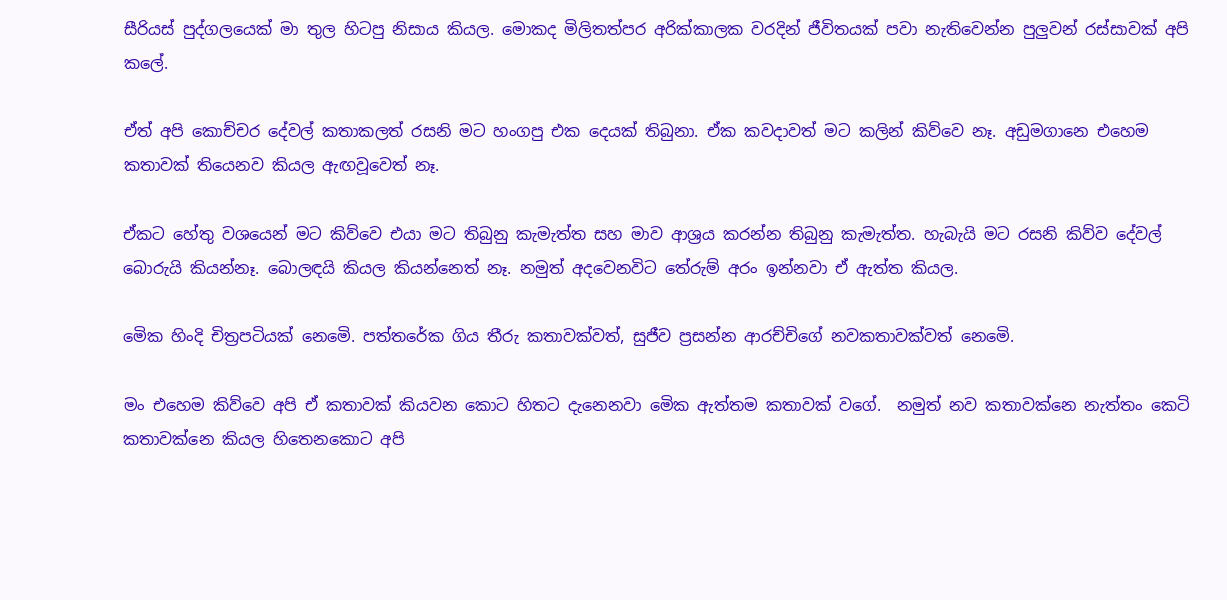සීරියස් පුද්ගලයෙක් මා තුල හිටපු නිසාය කියල. මොකද මිලිතත්පර අරික්කාලක වරදින් ජීවිතයක් පවා නැතිවෙන්න පුලුවන් රස්සාවක් අපි කලේ.

ඒත් අපි කොච්චර දේවල් කතාකලත් රසනි මට හංගපු එක දෙයක් තිබුනා. ඒක කවදාවත් මට කලින් කිව්වෙ නෑ. අඩුමගානෙ එහෙම කතාවක් තියෙනව කියල ඇඟවූවෙත් නෑ.

ඒකට හේතු වශයෙන් මට කිව්වෙ එයා මට තිබුනු කැමැත්ත සහ මාව ආශ්‍රය කරන්න තිබුනු කැමැත්ත. හැබැයි මට රසනි කිව්ව දේවල් බොරුයි කියන්නෑ. බොලඳයි කියල කියන්නෙත් නෑ. නමුත් අදවෙනවිට තේරුම් අරං ඉන්නවා ඒ ඇත්ත කියල.

මෙික හිංදි චිත්‍රපටියක් නෙමෙි. පත්තරේක ගිය තීරු කතාවක්වත්, සුජීව ප්‍රසන්න ආරච්චිගේ නවකතාවක්වත් නෙමෙි.

මං එහෙම කිව්වෙ අපි ඒ කතාවක් කියවන කොට හිතට දැනෙනවා මෙික ඇත්තම කතාවක් වගේ.  නමුත් නව කතාවක්නෙ නැත්තං කෙටි කතාවක්නෙ කියල හිතෙනකොට අපි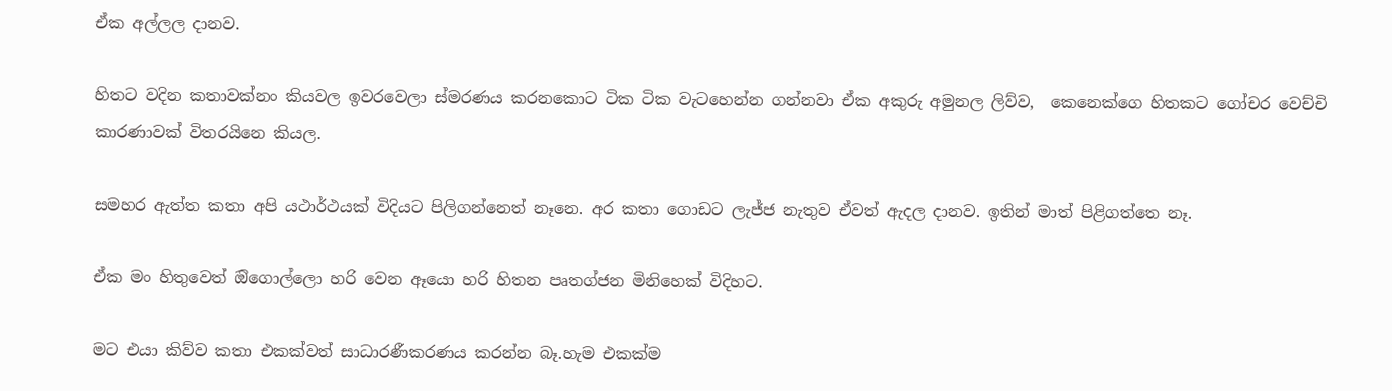ඒක අල්ලල දානව.

හිතට වදින කතාවක්නං කියවල ඉවරවෙලා ස්මරණය කරනකොට ටික ටික වැටහෙන්න ගන්නවා ඒක අකුරු අමුනල ලිව්ව,  කෙනෙක්ගෙ හිතකට ගෝචර වෙච්චි කාරණාවක් විතරයිනෙ කියල.

සමහර ඇත්ත කතා අපි යථාර්ථයක් විදියට පිලිගන්නෙත් නෑනෙ. අර කතා ගොඩට ලැජ්ජ නැතුව ඒවත් ඇදල දානව. ඉතින් මාත් පිළිගත්තෙ නෑ.

ඒක මං හිතුවෙත් ඔිගොල්ලො හරි වෙන ඈයො හරි හිතන පෘතග්ජන මිනිහෙක් විදිහට.

මට එයා කිව්ව කතා එකක්වත් සාධාරණීකරණය කරන්න බෑ.හැම එකක්ම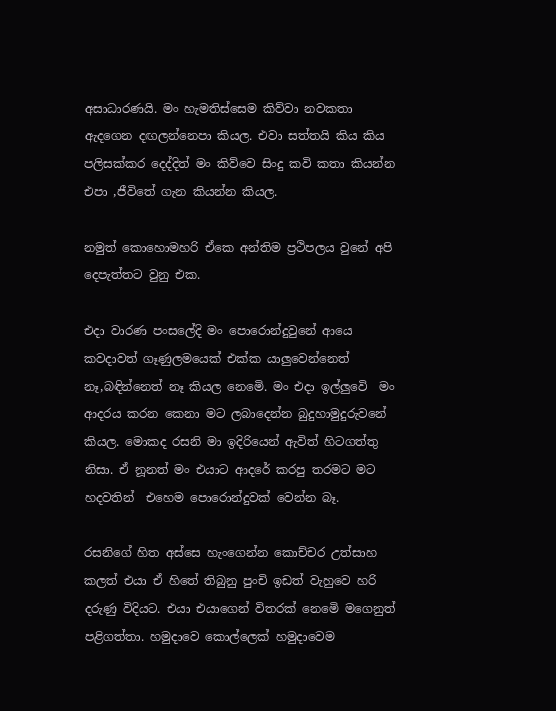අසාධාරණයි. මං හැමතිස්සෙම කිව්වා නවකතා ඇදගෙන දඟලන්නෙපා කියල. එවා සත්තයි කිය කිය පලිසක්කර දෙද්දිත් මං කිව්වෙ සිංදු කවි කතා කියන්න එපා ,ජීවිතේ ගැන කියන්න කියල.

නමුත් කොහොමහරි ඒකෙ අන්තිම ප්‍රථිපලය වුනේ අපි දෙපැත්තට වුනු එක.

එදා වාරණ පංසලේදි මං පොරොන්දුවුනේ ආයෙ කවදාවත් ගෑණුලමයෙක් එක්ක යාලුවෙන්නෙත් නෑ,බඳින්නෙත් නෑ කියල නෙමෙි. මං එදා ඉල්ලුවෙි  මං ආදරය කරන කෙනා මට ලබාදෙන්න බුදුහාමුදුරුවනේ කියල. මොකද රසනි මා ඉදිරියෙන් ඇවිත් හිටගත්තු නිසා. ඒ නූනත් මං එයාට ආදරේ කරපු තරමට මට හදවතින්  එහෙම පොරොන්දුවක් වෙන්න බෑ.

රසනිගේ හිත අස්සෙ හැංගෙන්න කොච්චර උත්සාහ කලත් එයා ඒ හිතේ තිබුනු පුංචි ඉඩත් වැහුවෙ හරි දරුණු විදියට. එයා එයාගෙන් විතරක් නෙමෙි මගෙනුත් පළිගත්තා. හමුදාවෙ කොල්ලෙක් හමුදාවෙම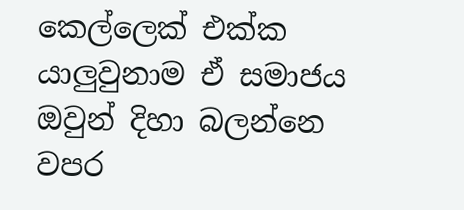කෙල්ලෙක් එක්ක යාලුවුනාම ඒ සමාජය ඔවුන් දිහා බලන්නෙ වපර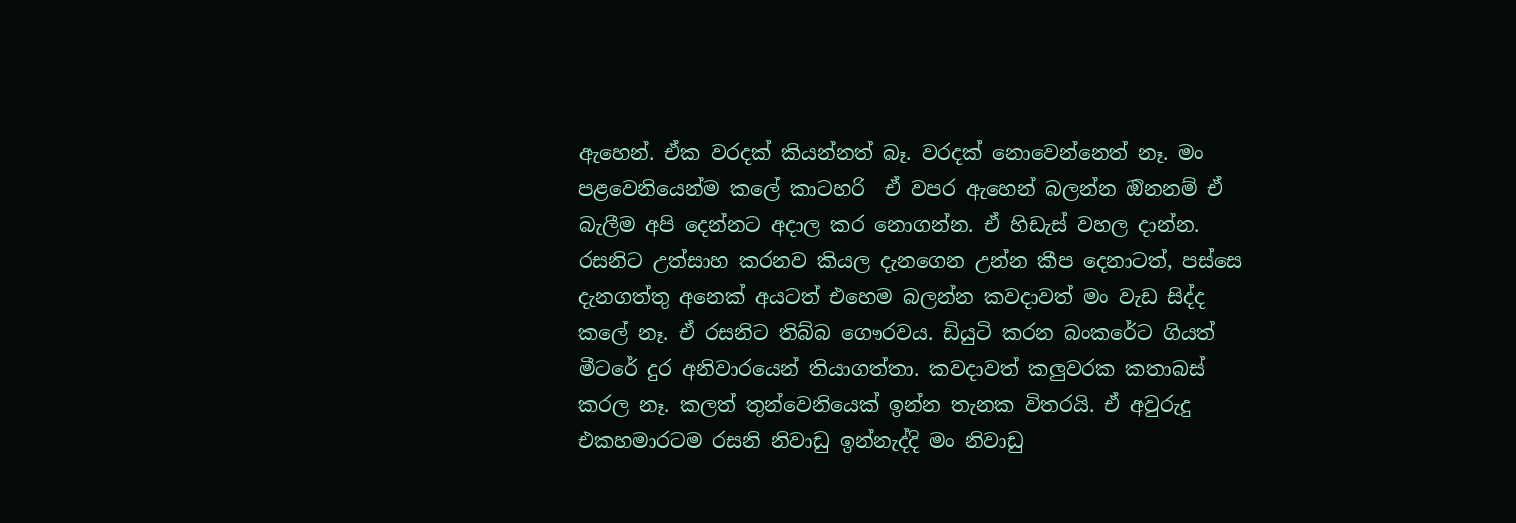ඇහෙන්. ඒක වරදක් කියන්නත් බෑ. වරදක් නොවෙන්නෙත් නෑ. මං පළවෙනියෙන්ම කලේ කාටහරි  ඒ වපර ඇහෙන් බලන්න ඔිනනම් ඒ බැලීම අපි දෙන්නට අදාල කර නොගන්න. ඒ හිඩැස් වහල දාන්න. රසනිට උත්සාහ කරනව කියල දැනගෙන උන්න කීප දෙනාටත්, පස්සෙ දැනගත්තු අනෙක් අයටත් එහෙම බලන්න කවදාවත් මං වැඩ සිද්ද කලේ නෑ. ඒ රසනිට තිබ්බ ගෞරවය. ඩියුටි කරන බංකරේට ගියත් මීටරේ දුර අනිවාරයෙන් තියාගත්තා. කවදාවත් කලුවරක කතාබස් කරල නෑ. කලත් තුන්වෙනියෙක් ඉන්න තැනක විතරයි. ඒ අවුරුදු එකහමාරටම රසනි නිවාඩු ඉන්නැද්දි මං නිවාඩු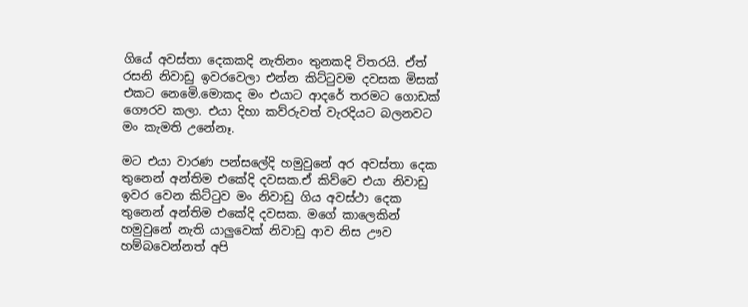ගියේ අවස්තා දෙකකදි නැතිනං තුනකදි විතරයි. ඒත් රසනි නිවාඩු ඉවරවෙලා එන්න කිට්ටුවම දවසක මිසක් එකට නෙමෙි.මොකද මං එයාට ආදරේ තරමට ගොඩක් ගෞරව කලා. එයා දිහා කව්රුවත් වැරදියට බලනවට මං කැමති උනේනෑ.

මට එයා වාරණ පන්සලේදි හමුවුනේ අර අවස්තා දෙක තුනෙන් අන්තිම එකේදි දවසක.ඒ කිව්වෙ එයා නිවාඩු ඉවර වෙන කිට්ටුව මං නිවාඩු ගිය අවස්ථා දෙක තුනෙන් අන්තිම එකේදි දවසක. මගේ කාලෙකින් හමුවුනේ නැති යාලුවෙක් නිවාඩු ආව නිස ඌව හම්බවෙන්නත් අපි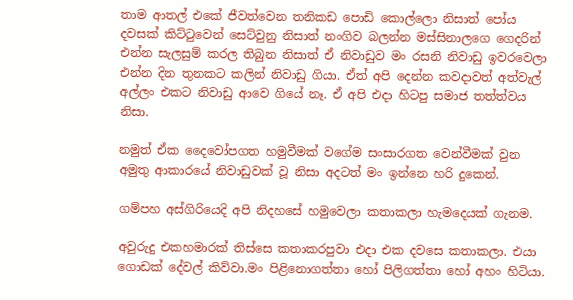තාම ආතල් එකේ ජීවත්වෙන තනිකඩ පොඩි කොල්ලො නිසාත් පෝය දවසක් කිට්ටුවෙන් සෙට්වුනු නිසාත් නංගිව බලන්න මස්සිනාලගෙ ගෙදරින් එන්න සැලසුම් කරල තිබුන නිසාත් ඒ නිවාඩුව මං රසනි නිවාඩු ඉවරවෙලා එන්න දින තුනකට කලින් නිවාඩු ගියා. ඒත් අපි දෙන්න කවදාවත් අත්වැල් අල්ලං එකට නිවාඩු ආවෙ ගියේ නෑ. ඒ අපි එදා හිටපු සමාජ තත්ත්වය නිසා.

නමුත් ඒක දෛවෝපගත හමුවීමක් වගේම සංසාරගත වෙන්වීමක් වුන අමුතු ආකාරයේ නිවාඩුවක් වූ නිසා අදටත් මං ඉන්නෙ හරි දුකෙන්.

ගම්පහ අස්ගිරියෙදි අපි නිදහසේ හමුවෙලා කතාකලා හැමදෙයක් ගැනම.

අවුරුදු එකහමාරක් තිස්සෙ කතාකරපුවා එදා එක දවසෙ කතාකලා. එයා ගොඩක් දේවල් කිව්වා.මං පිළිනොගත්තා හෝ පිලිගත්තා හෝ අහං හිටියා.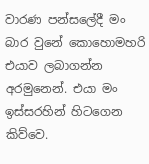වාරණ පන්සලේදී මං බාර වුනේ කොහොමහරි එයාව ලබාගන්න අරමුනෙන්. එයා මං ඉස්සරහින් හිටගෙන කිව්වෙ.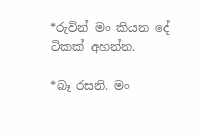*රුවින් මං කියන දේ ටිකක් අහන්න.

*බෑ රසනි. මං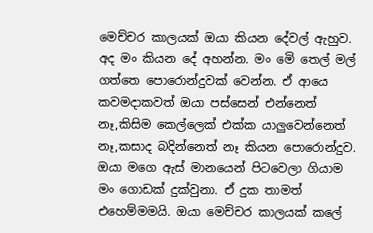මෙච්චර කාලයක් ඔයා කියන දේවල් ඇහුව. අද මං කියන දේ අහන්න. මං මෙි තෙල් මල් ගත්තෙ පොරොන්දුවක් වෙන්න. ඒ ආයෙ කවමදාකවත් ඔයා පස්සෙන් එන්නෙත් නෑ,කිසිම කෙල්ලෙක් එක්ක යාලුවෙන්නෙත් නෑ,කසාද බදින්නෙත් නෑ කියන පොරොන්දුව. ඔයා මගෙ ඇස් මානයෙන් පිටවෙලා ගියාම මං ගොඩක් දුක්වුනා. ඒ දුක තාමත් එහෙම්මමයි. ඔයා මෙච්චර කාලයක් කලේ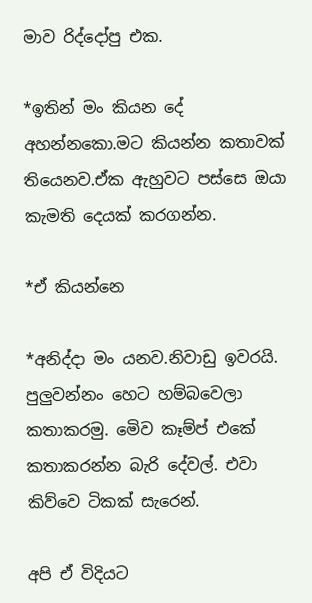මාව රිද්දෝපු එක.

*ඉතින් මං කියන දේ අහන්නකො.මට කියන්න කතාවක් තියෙනව.ඒක ඇහුවට පස්සෙ ඔයා කැමති දෙයක් කරගන්න.

*ඒ කියන්නෙ

*අනිද්දා මං යනව.නිවාඩු ඉවරයි. පුලුවන්නං හෙට හම්බවෙලා කතාකරමු. මෙිව කෑම්ප් එකේ කතාකරන්න බැරි දේවල්. එවා කිව්වෙ ටිකක් සැරෙන්.

අපි ඒ විදියට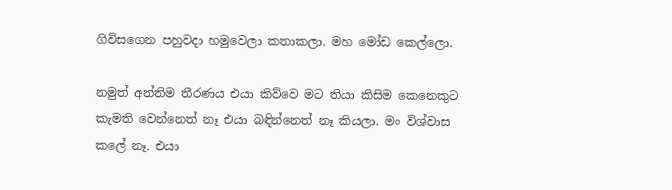ගිවිසගෙන පහුවදා හමුවෙලා කතාකලා. මහ මෝඩ කෙල්ලො.

නමුත් අන්තිම තීරණය එයා කිව්වෙ මට තියා කිසිම කෙනෙකුට කැමති වෙන්නෙත් නෑ එයා බඳින්නෙත් නෑ කියලා. මං විශ්වාස කලේ නෑ. එයා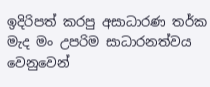ඉදිරිපත් කරපු අසාධාරණ තර්ක මැද මං උපරිම සාධාරනත්වය වෙනුවෙන්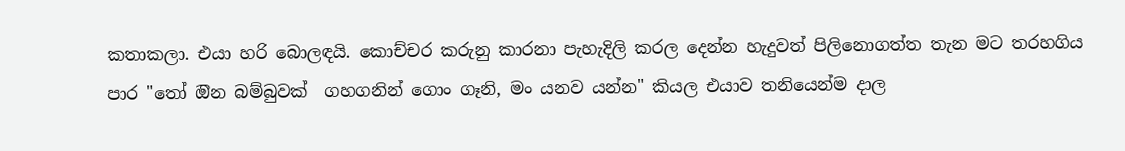කතාකලා. එයා හරි බොලඳයි. කොච්චර කරුනු කාරනා පැහැදිලි කරල දෙන්න හැදුවත් පිලිනොගත්ත තැන මට තරහගිය පාර "තෝ ඔින බම්බුවක්  ගහගනින් ගොං ගෑනි, මං යනව යන්න" කියල එයාව තනියෙන්ම දාල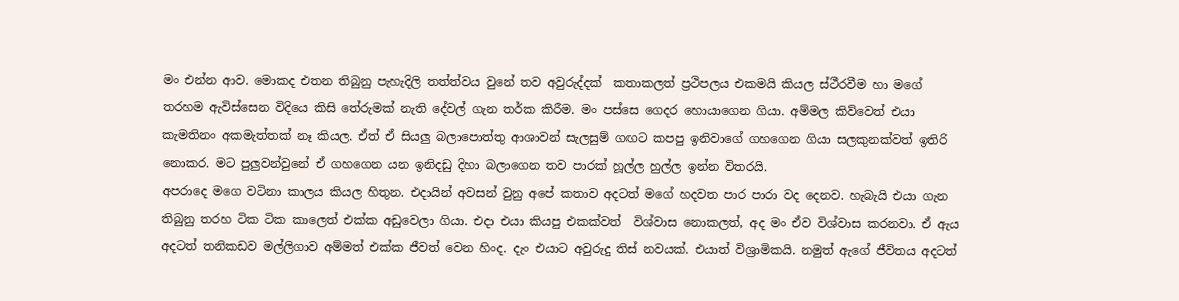මං එන්න ආව. මොකද එතන තිබුනු පැහැදිලි තත්ත්වය වුනේ තව අවුරුද්දක්  කතාකලත් ප්‍රථිපලය එකමයි කියල ස්ථීරවීම හා මගේ තරහම ඇවිස්සෙන විදියෙ කිසි තේරුමක් නැති දේවල් ගැන තර්ක කිරීම. මං පස්සෙ ගෙදර හොයාගෙන ගියා. අම්මල කිව්වෙත් එයා කැමතිනං අකමැත්තක් නෑ කියල. ඒත් ඒ සියලු බලාපොත්තු ආශාවන් සැලසුම් ගඟට කපපු ඉනිවාගේ ගහගෙන ගියා සලකුනක්වත් ඉතිරි නොකර. මට පුලුවන්වුනේ ඒ ගහගෙන යන ඉනිදඩු දිහා බලාගෙන තව පාරක් හූල්ල හුල්ල ඉන්න විතරයි.
අපරාදෙ මගෙ වටිනා කාලය කියල හිතුන. එදායින් අවසන් වුනු අපේ කතාව අදටත් මගේ හදවත පාර පාරා වද දෙනව. හැබැයි එයා ගැන තිබුනු තරහ ටික ටික කාලෙත් එක්ක අඩුවෙලා ගියා. එදා එයා කියපු එකක්වත්  විශ්වාස නොකලත්, අද මං ඒව විශ්වාස කරනවා. ඒ ඇය අදටත් තනිකඩව මල්ලිගාව අම්මත් එක්ක ජීවත් වෙන හිංද. දැං එයාට අවුරුදු තිස් නවයක්. එයාත් විශ්‍රාමිකයි. නමුත් ඇගේ ජීවිතය අදටත්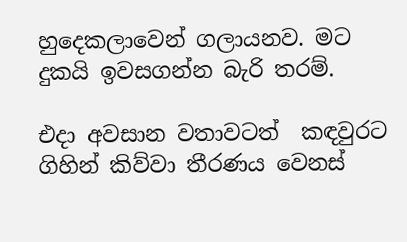හුදෙකලාවෙන් ගලායනව. මට දුකයි ඉවසගන්න බැරි තරම්.

එදා අවසාන වතාවටත්  කඳවුරට ගිහින් කිව්වා තීරණය වෙනස්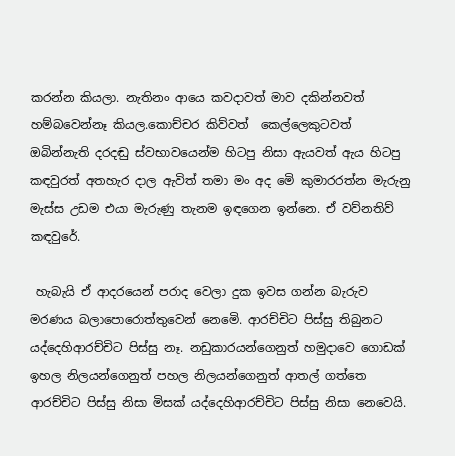කරන්න කියලා. නැතිනං ආයෙ කවදාවත් මාව දකින්නවත් හම්බවෙන්නෑ කියල.කොච්චර කිව්වත්  කෙල්ලෙකුටවත් ඔබින්නැති දරදඬු ස්වභාවයෙන්ම හිටපු නිසා ඇයවත් ඇය හිටපු කඳවුරත් අතහැර දාල ඇවිත් තමා මං අද මෙි කුමාරරත්න මැරුනු මැස්ස උඩම එයා මැරුණු තැනම ඉඳගෙන ඉන්නෙ. ඒ වව්නතිව් කඳවුරේ.

 හැබැයි ඒ ආදරයෙන් පරාද වෙලා දුක ඉවස ගන්න බැරුව මරණය බලාපොරොත්තුවෙන් නෙමෙි. ආරච්චිට පිස්සු තිබුනට යද්දෙහිආරච්චිට පිස්සු නෑ. නඩුකාරයන්ගෙනුත් හමුදාවෙ ගොඩක් ඉහල නිලයන්ගෙනුත් පහල නිලයන්ගෙනුත් ආතල් ගත්තෙ ආරච්චිට පිස්සු නිසා මිසක් යද්දෙහිආරච්චිට පිස්සු නිසා නෙවෙයි.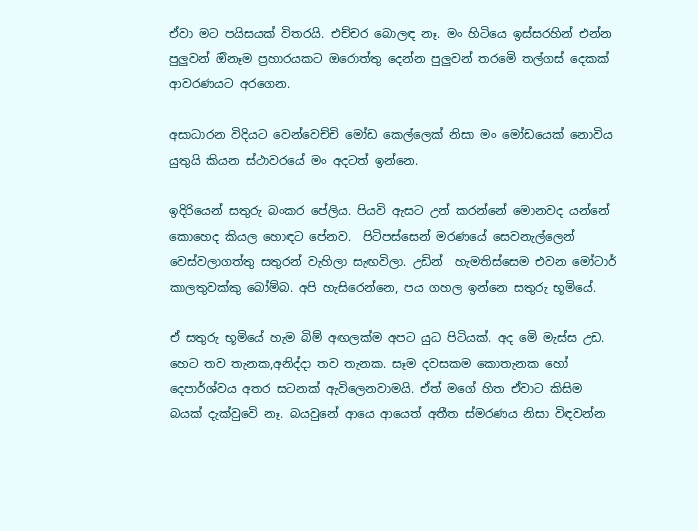ඒවා මට පයිසයක් විතරයි. එච්චර බොලඳ නෑ. මං හිටියෙ ඉස්සරහින් එන්න පුලුවන් ඔිනෑම ප්‍රහාරයකට ඔරොත්තු දෙන්න පුලුවන් තරමෙි තල්ගස් දෙකක් ආවරණයට අරගෙන.

අසාධාරන විදියට වෙන්වෙච්චි මෝඩ කෙල්ලෙක් නිසා මං මෝඩයෙක් නොවිය යුතුයි කියන ස්ථාවරයේ මං අදටත් ඉන්නෙ.

ඉදිරියෙන් සතුරු බංකර පේලිය. පියවි ඇසට උන් කරන්නේ මොනවද යන්නේ කොහෙද කියල හොඳට පේනව.  පිටිපස්සෙන් මරණයේ සෙවනැල්ලෙන් වෙස්වලාගත්තු සතුරන් වැහිලා සැඟවිලා. උඩින්  හැමතිස්සෙම එවන මෝටාර් කාලතුවක්කු බෝම්බ. අපි හැසිරෙන්නෙ, පය ගහල ඉන්නෙ සතුරු භූමියේ.

ඒ සතුරු භූමියේ හැම බිම් අඟලක්ම අපට යුධ පිටියක්. අද මෙි මැස්ස උඩ. හෙට තව තැනක,අනිද්දා තව තැනක. සෑම දවසකම කොතැනක හෝ දෙපාර්ශ්වය අතර සටනක් ඇවිලෙනවාමයි. ඒත් මගේ හිත ඒවාට කිසිම බයක් දැක්වුවෙි නෑ. බයවුනේ ආයෙ ආයෙත් අතීත ස්මරණය නිසා විඳවන්න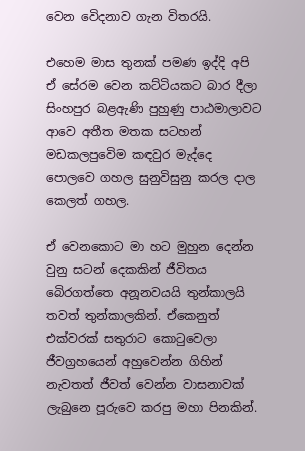වෙන වෙිදනාව ගැන විතරයි.

එහෙම මාස තුනක් පමණ ඉද්දි අපි ඒ සේරම වෙන කට්ටියකට බාර දීලා සිංහපුර බළඇණි පුහුණු පාඨමාලාවට ආවෙ අතීත මතක සටහන් මඩකලපුවෙිම කඳවුර මැද්දෙ පොලවෙ ගහල සුනුවිසුනු කරල දාල කෙලත් ගහල.

ඒ වෙනකොට මා හට මුහුන දෙන්න වුනු සටන් දෙකකින් ජීවිතය බෙිරගත්තෙ අනූනවයයි තුන්කාලයි තවත් තුන්කාලකින්. ඒකෙනුත් එක්වරක් සතුරාට කොටුවෙලා ජීවග්‍රහයෙන් අහුවෙන්න ගිහින්  නැවතත් ජීවත් වෙන්න වාසනාවක් ලැබුනෙ පූරුවෙ කරපු මහා පිනකින්.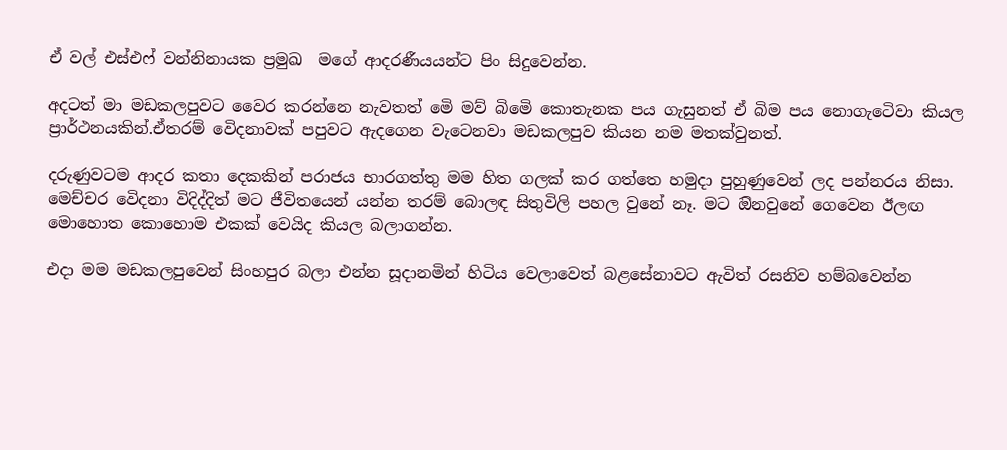ඒ වල් එස්එෆ් වන්නිනායක ප්‍රමුඛ  මගේ ආදරණීයයන්ට පිං සිදුවෙන්න.

අදටත් මා මඩකලපුවට වෛර කරන්නෙ නැවතත් මෙි මව් බිමෙි කොතැනක පය ගැසුනත් ඒ බිම පය නොගැටෙිවා කියල ප්‍රාර්ථනයකින්.ඒතරම් වෙිදනාවක් පපුවට ඇදගෙන වැටෙනවා මඩකලපුව කියන නම මතක්වුනත්.

දරුණුවටම ආදර කතා දෙකකින් පරාජය භාරගත්තු මම හිත ගලක් කර ගත්තෙ හමුදා පුහුණුවෙන් ලද පන්නරය නිසා. මෙච්චර වෙිදනා විදිද්දිත් මට ජීවිතයෙන් යන්න තරම් බොලඳ සිතුවිලි පහල වුනේ නෑ. මට ඔිනවුනේ ගෙවෙන ඊලඟ මොහොත කොහොම එකක් වෙයිද කියල බලාගන්න.

එදා මම මඩකලපුවෙන් සිංහපුර බලා එන්න සූදානමින් හිටිය වෙලාවෙත් බළසේනාවට ඇවිත් රසනිව හම්බවෙන්න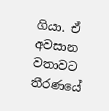ගියා. ඒ අවසාන වතාවට තීරණයේ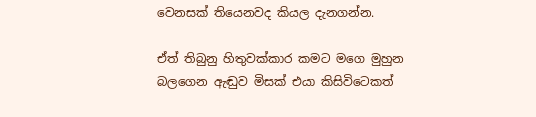වෙනසක් තියෙනවද කියල දැනගන්න.

ඒත් තිබුනු හිතුවක්කාර කමට මගෙ මුහුන බලගෙන ඇඬුව මිසක් එයා කිසිවිටෙකත්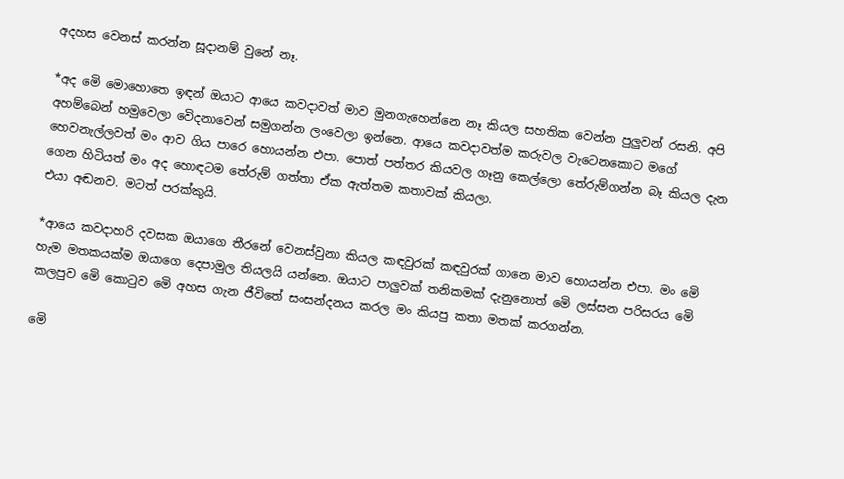අදහස වෙනස් කරන්න සූදානම් වුනේ නෑ.

*අද මෙි මොහොතෙ ඉඳන් ඔයාට ආයෙ කවදාවත් මාව මුනගැහෙන්නෙ නෑ කියල සහතික වෙන්න පුලුවන් රසනි. අපි අහම්බෙන් හමුවෙලා වෙිදනාවෙන් සමුගන්න ලංවෙලා ඉන්නෙ. ආයෙ කවදාවත්ම කරුවල වැටෙනකොට මගේ හෙවනැල්ලවත් මං ආව ගිය පාරෙ හොයන්න එපා. පොත් පත්තර කියවල ගෑනු කෙල්ලො තේරුම්ගන්න බෑ කියල දැන ගෙන හිටියත් මං අද හොඳටම තේරුම් ගත්තා ඒක ඇත්තම කතාවක් කියලා.
එයා අඬනව. මටත් පරක්කුයි.

*ආයෙ කවදාහරි දවසක ඔයාගෙ තීරනේ වෙනස්වුනා කියල කඳවුරක් කඳවුරක් ගානෙ මාව හොයන්න එපා. මං මෙි හැම මතකයක්ම ඔයාගෙ දෙපාමුල තියලයි යන්නෙ. ඔයාට පාලුවක් තනිකමක් දැනුනොත් මෙි ලස්සන පරිසරය මෙි කලපුව මෙි කොටුව මෙි අහස ගැන ජීවිතේ සංසන්දනය කරල මං කියපු කතා මතක් කරගන්න.

මෙි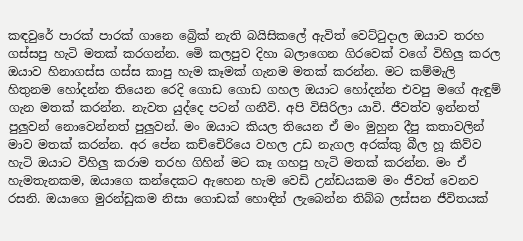කඳවුරේ පාරක් පාරක් ගානෙ බ්‍රෙික් නැති බයිසිකලේ ඇවිත් වෙට්ටුදාල ඔයාව තරහ ගස්සපු හැටි මතක් කරගන්න. මෙි කලපුව දිහා බලාගෙන ගිරවෙක් වගේ විහිලු කරල ඔයාව හිනාගස්ස ගස්ස කාපු හැම කෑමක් ගැනම මතක් කරන්න. මට කම්මැලි හිතුනම හෝදන්න තියෙන රෙදි ගොඩ ගොඩ ගහල ඔයාට හෝදන්න එවපු මගේ ඇඳුම් ගැන මතක් කරන්න. නැවත යුද්දෙ පටන් ගනීවි. අපි විසිරිලා යාවි. ජීවත්ව ඉන්නත් පුලුවන් නොවෙන්නත් පුලුවන්. මං ඔයාට කියල තියෙන ඒ මං මුහුන දීපු කතාවලින් මාව මතක් කරන්න. අර පේන කච්චෙිරියෙ වහල උඩ නැගල අරක්කු බීල හූ කිව්ව හැටි ඔයාට විහිලු කරාම තරහ ගිහින් මට කෑ ගහපු හැටි මතක් කරන්න. මං ඒ හැමතැනකම, ඔයාගෙ කන්දෙකට ඇහෙන හැම වෙඩි උන්ඩයකම මං ජීවත් වෙනව රසනි. ඔයාගෙ මුරන්ඩුකම නිසා ගොඩක් හොඳින් ලැබෙන්න තිබ්බ ලස්සන ජීවිතයක්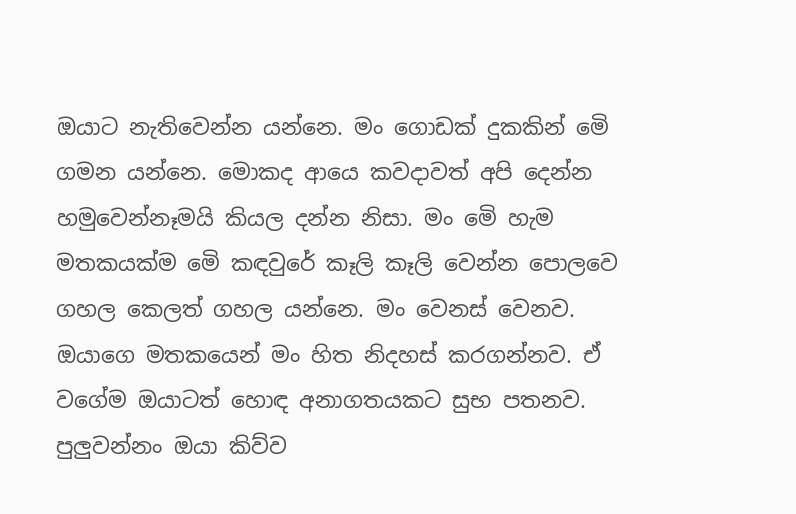ඔයාට නැතිවෙන්න යන්නෙ. මං ගොඩක් දුකකින් මෙි ගමන යන්නෙ. මොකද ආයෙ කවදාවත් අපි දෙන්න හමුවෙන්නෑමයි කියල දන්න නිසා. මං මෙි හැම මතකයක්ම මෙි කඳවුරේ කෑලි කෑලි වෙන්න පොලවෙ ගහල කෙලත් ගහල යන්නෙ. මං වෙනස් වෙනව. ඔයාගෙ මතකයෙන් මං හිත නිදහස් කරගන්නව. ඒ වගේම ඔයාටත් හොඳ අනාගතයකට සුභ පතනව. පුලුවන්නං ඔයා කිව්ව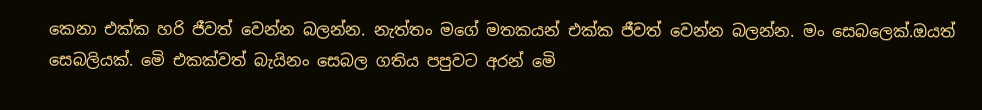කෙනා එක්ක හරි ජීවත් වෙන්න බලන්න. නැත්තං මගේ මතකයන් එක්ක ජීවත් වෙන්න බලන්න. මං සෙබලෙක්.ඔයත් සෙබලියක්. මෙි එකක්වත් බැයිනං සෙබල ගතිය පපුවට අරන් මෙි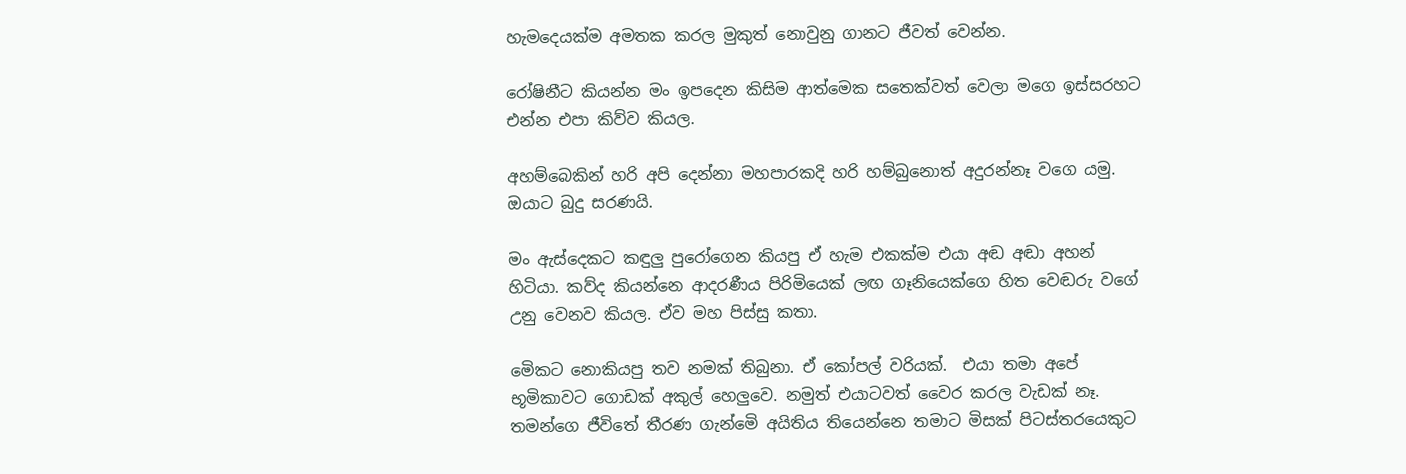හැමදෙයක්ම අමතක කරල මුකුත් නොවුනු ගානට ජීවත් වෙන්න.

රෝෂිනීට කියන්න මං ඉපදෙන කිසිම ආත්මෙක සතෙක්වත් වෙලා මගෙ ඉස්සරහට එන්න එපා කිව්ව කියල.

අහම්බෙකින් හරි අපි දෙන්නා මහපාරකදි හරි හම්බුනොත් අදුරන්නෑ වගෙ යමු. ඔයාට බුදු සරණයි.

මං ඇස්දෙකට කඳුලු පුරෝගෙන කියපු ඒ හැම එකක්ම එයා අඬ අඬා අහන් හිටියා. කව්ද කියන්නෙ ආදරණීය පිරිමියෙක් ලඟ ගෑනියෙක්ගෙ හිත වෙඬරු වගේ උනු වෙනව කියල. ඒව මහ පිස්සු කතා.

මෙිකට නොකියපු තව නමක් තිබුනා. ඒ කෝපල් වරියක්.  එයා තමා අපේ භූමිකාවට ගොඩක් අකුල් හෙලුවෙ. නමුත් එයාටවත් වෛර කරල වැඩක් නෑ. තමන්ගෙ ජීවිතේ තීරණ ගැන්මෙි අයිතිය තියෙන්නෙ තමාට මිසක් පිටස්තරයෙකුට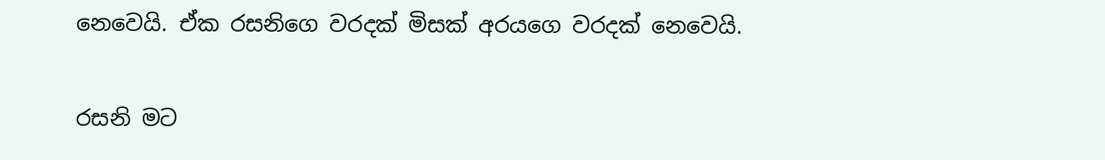නෙවෙයි. ඒක රසනිගෙ වරදක් මිසක් අරයගෙ වරදක් නෙවෙයි.

රසනි මට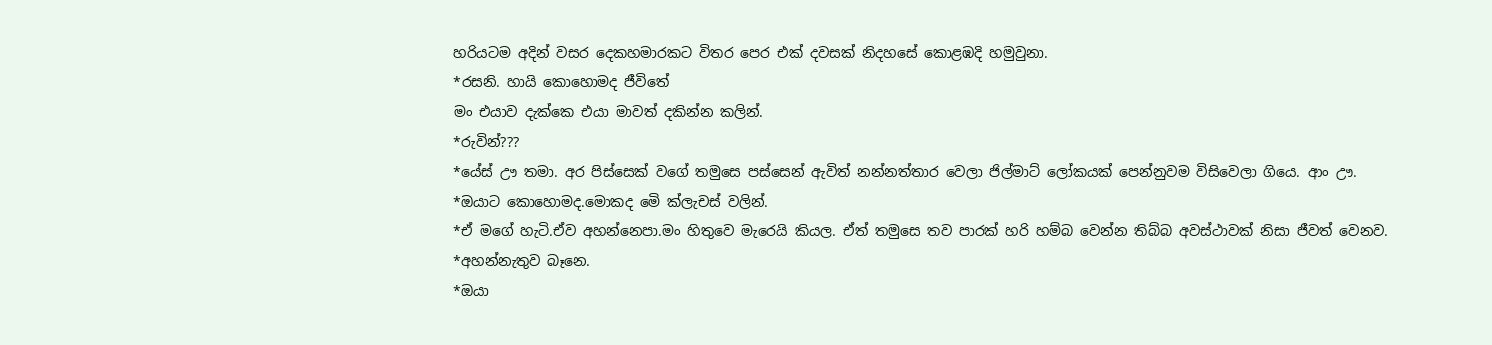හරියටම අදින් වසර දෙකහමාරකට විතර පෙර එක් දවසක් නිදහසේ කොළඹදි හමුවුනා.
*රසනි. හායි කොහොමද ජීවිතේ
මං එයාව දැක්කෙ එයා මාවත් දකින්න කලින්.
*රුවින්???
*යේස් ඌ තමා. අර පිස්සෙක් වගේ තමුසෙ පස්සෙන් ඇවිත් නන්නත්තාර වෙලා ජිල්මාට් ලෝකයක් පෙන්නුවම විසිවෙලා ගියෙ. ආං ඌ.
*ඔයාට කොහොමද.මොකද මෙි ක්ලැචස් වලින්.
*ඒ මගේ හැටි.ඒව අහන්නෙපා.මං හිතුවෙ මැරෙයි කියල. ඒත් තමුසෙ තව පාරක් හරි හම්බ වෙන්න තිබ්බ අවස්ථාවක් නිසා ජීවත් වෙනව.
*අහන්නැතුව බෑනෙ.
*ඔයා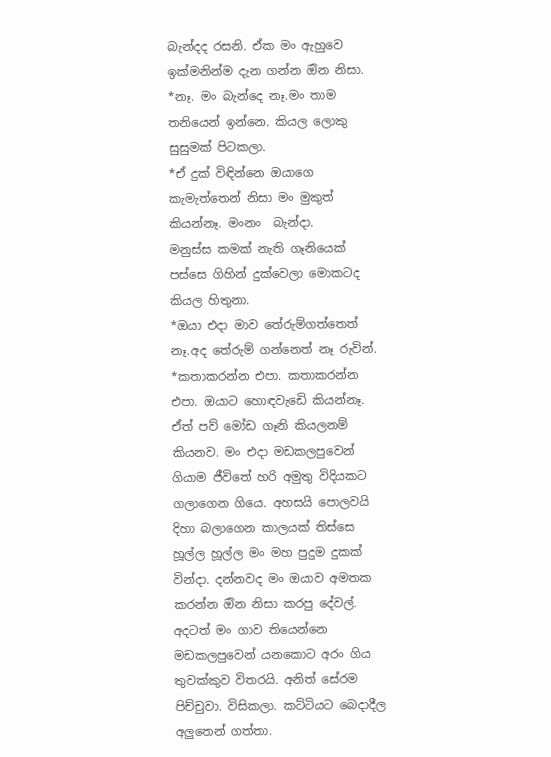බැන්දද රසනි. ඒක මං ඇහුවෙ ඉක්මනින්ම දැන ගන්න ඔින නිසා.
*නෑ. මං බැන්දෙ නෑ.මං තාම තනියෙන් ඉන්නෙ. කියල ලොකු සුසුමක් පිටකලා.
*ඒ දුක් විඳින්නෙ ඔයාගෙ කැමැත්තෙන් නිසා මං මුකුත් කියන්නෑ. මංනං  බැන්දා.
මනුස්ස කමක් නැති ගෑනියෙක් පස්සෙ ගිහින් දුක්වෙලා මොකටද කියල හිතුනා.
*ඔයා එදා මාව තේරුම්ගත්තෙත් නෑ.අද තේරුම් ගන්නෙත් නෑ රුවින්.
*කතාකරන්න එපා. කතාකරන්න එපා. ඔයාට හොඳවැඩෙි කියන්නෑ. ඒත් පව් මෝඩ ගෑනි කියලනම් කියනව. මං එදා මඩකලපුවෙන් ගියාම ජීවිතේ හරි අමුතු විදියකට ගලාගෙන ගියෙ. අහසයි පොලවයි දිහා බලාගෙන කාලයක් තිස්සෙ හූල්ල හූල්ල මං මහ පුදුම දුකක් වින්දා. දන්නවද මං ඔයාව අමතක කරන්න ඔින නිසා කරපු දේවල්. අදටත් මං ගාව තියෙන්නෙ මඩකලපුවෙන් යනකොට අරං ගිය තුවක්කුව විතරයි. අනිත් සේරම පිච්චුවා. විසිකලා. කට්ටියට බෙදාදීල අලුතෙන් ගත්තා.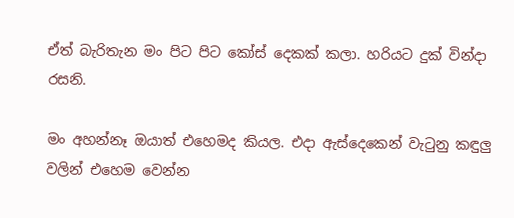ඒත් බැරිතැන මං පිට පිට කෝස් දෙකක් කලා. හරියට දුක් වින්දා රසනි.

මං අහන්නෑ ඔයාත් එහෙමද කියල. එදා ඇස්දෙකෙන් වැටුනු කඳුලු වලින් එහෙම වෙන්න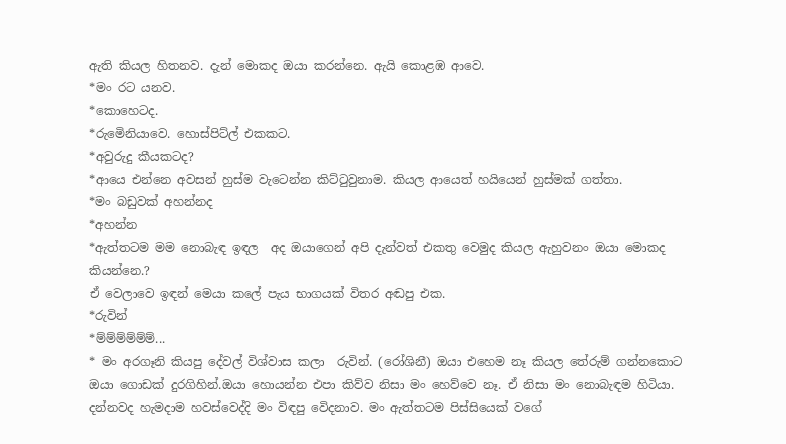ඇති කියල හිතනව. දැන් මොකද ඔයා කරන්නෙ. ඇයි කොළඹ ආවෙ.
*මං රට යනව.
*කොහෙටද.
*රුමෙිනියාවෙ. හොස්පිට්ල් එකකට.
*අවුරුදු කීයකටද?
*ආයෙ එන්නෙ අවසන් හුස්ම වැටෙන්න කිට්ටුවුනාම. කියල ආයෙත් හයියෙන් හුස්මක් ගත්තා.
*මං බඩුවක් අහන්නද
*අහන්න
*ඇත්තටම මම නොබැඳ ඉඳල  අද ඔයාගෙන් අපි දැන්වත් එකතු වෙමුද කියල ඇහුවනං ඔයා මොකද කියන්නෙ.?
ඒ වෙලාවෙ ඉඳන් මෙයා කලේ පැය භාගයක් විතර අඬපු එක.
*රුවින්
*ම්ම්ම්ම්ම්ම්...
* මං අරගෑනි කියපු දේවල් විශ්වාස කලා  රුවින්. (රෝශිනී) ඔයා එහෙම නෑ කියල තේරුම් ගන්නකොට ඔයා ගොඩක් දුරගිහින්.ඔයා හොයන්න එපා කිව්ව නිසා මං හෙව්වෙ නෑ. ඒ නිසා මං නොබැඳම හිටියා. දන්නවද හැමදාම හවස්වෙද්දි මං විඳපු වෙිදනාව. මං ඇත්තටම පිස්සියෙක් වගේ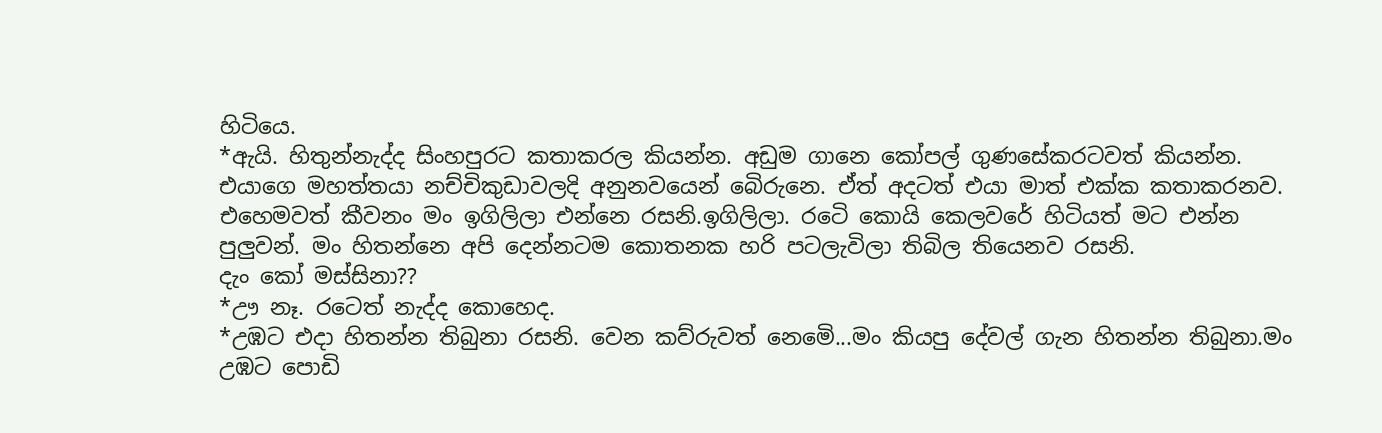හිටියෙ.
*ඇයි. හිතුන්නැද්ද සිංහපුරට කතාකරල කියන්න. අඩුම ගානෙ කෝපල් ගුණසේකරටවත් කියන්න. එයාගෙ මහත්තයා නච්චිකුඩාවලදි අනුනවයෙන් බෙිරුනෙ. ඒත් අදටත් එයා මාත් එක්ක කතාකරනව. එහෙමවත් කීවනං මං ඉගිලිලා එන්නෙ රසනි.ඉගිලිලා. රටෙි කොයි කෙලවරේ හිටියත් මට එන්න පුලුවන්. මං හිතන්නෙ අපි දෙන්නටම කොතනක හරි පටලැවිලා තිබිල තියෙනව රසනි.
දැං කෝ මස්සිනා??
*ඌ නෑ. රටෙත් නැද්ද කොහෙද.
*උඹට එදා හිතන්න තිබුනා රසනි. වෙන කව්රුවත් නෙමෙි...මං කියපු දේවල් ගැන හිතන්න තිබුනා.මං උඹට පොඩි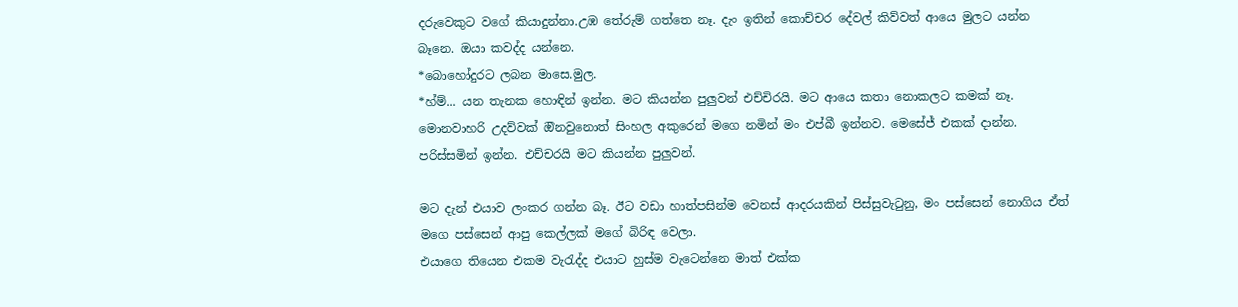දරුවෙකුට වගේ කියාදුන්නා.උඹ තේරුම් ගත්තෙ නෑ. දැං ඉතින් කොච්චර දේවල් කිව්වත් ආයෙ මුලට යන්න බෑනෙ. ඔයා කවද්ද යන්නෙ.
*බොහෝදුරට ලබන මාසෙ.මුල.
*හ්ම්... යන තැනක හොඳින් ඉන්න. මට කියන්න පුලුවන් එච්චිරයි. මට ආයෙ කතා නොකලට කමක් නෑ. මොනවාහරි උදව්වක් ඔිනවුනොත් සිංහල අකුරෙන් මගෙ නමින් මං එප්බී ඉන්නව. මෙසේජ් එකක් දාන්න. පරිස්සමින් ඉන්න. එච්චරයි මට කියන්න පුලුවන්.

මට දැන් එයාව ලංකර ගන්න බෑ. ඊට වඩා හාත්පසින්ම වෙනස් ආදරයකින් පිස්සුවැටුනු, මං පස්සෙන් නොගිය ඒත් මගෙ පස්සෙන් ආපු කෙල්ලක් මගේ බිරිඳ වෙලා.
එයාගෙ තියෙන එකම වැරැද්ද එයාට හුස්ම වැටෙන්නෙ මාත් එක්ක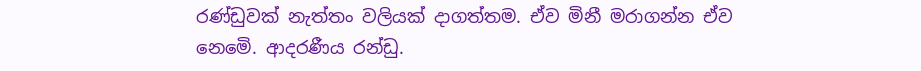රණ්ඩුවක් නැත්තං වලියක් දාගත්තම. ඒව මිනී මරාගන්න ඒව නෙමෙි. ආදරණීය රන්ඩු.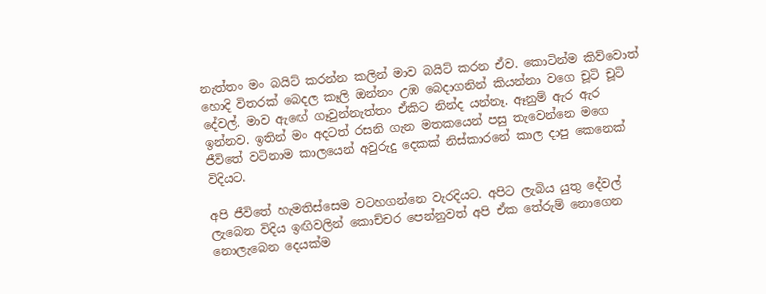නැත්තං මං බයිට් කරන්න කලින් මාව බයිට් කරන ඒව. කොටින්ම කිව්වොත් හොදි විතරක් බෙදල කෑලි ඔන්නං උඹ බෙදාගනින් කියන්නා වගෙ චූටි චූටි දේවල්. මාව ඇඟේ ගෑවුන්නැත්තං ඒකිට නින්ද යන්නෑ. ඈනුම් ඇර ඇර ඉන්නව. ඉතින් මං අදටත් රසනි ගැන මතකයෙන් පසු තැවෙන්නෙ මගෙ ජීවිතේ වටිනාම කාලයෙන් අවුරුදු දෙකක් නිස්කාරනේ කාල දාපු කෙනෙක් විදියට.

අපි ජීවිතේ හැමතිස්සෙම වටහගන්නෙ වැරදියට. අපිට ලැබිය යුතු දේවල් ලැබෙන විදිය ඉඟිවලින් කොච්චර පෙන්නුවත් අපි ඒක තේරුම් නොගෙන නොලැබෙන දෙයක්ම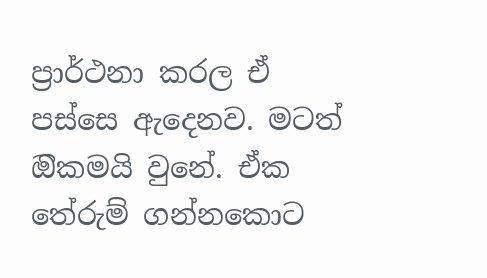ප්‍රාර්ථනා කරල ඒ පස්සෙ ඇදෙනව. මටත් ඔිකමයි වුනේ. ඒක තේරුම් ගන්නකොට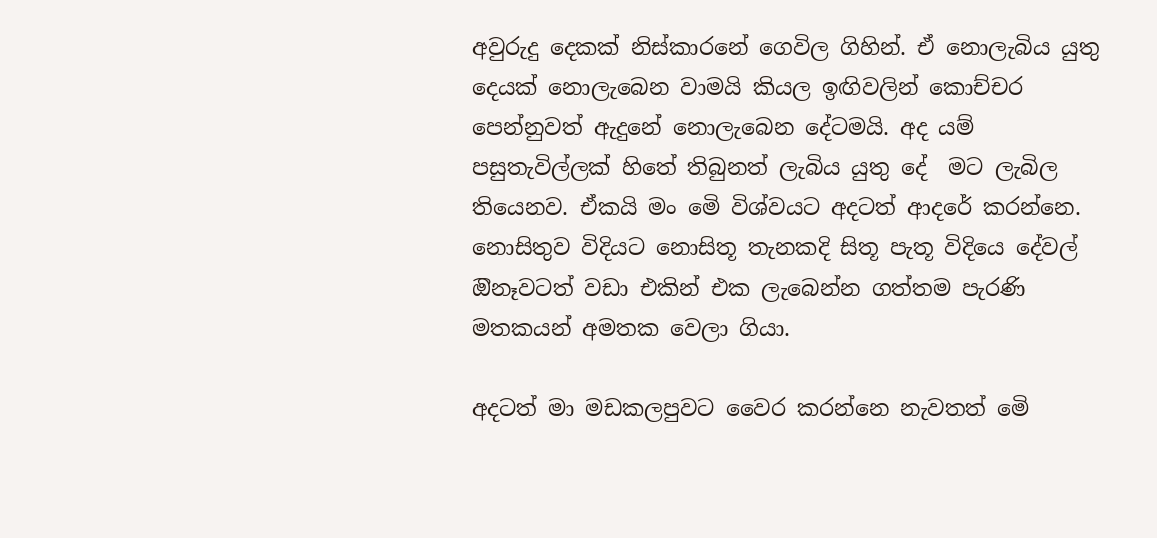අවුරුදු දෙකක් නිස්කාරනේ ගෙවිල ගිහින්. ඒ නොලැබිය යුතු දෙයක් නොලැබෙන වාමයි කියල ඉඟිවලින් කොච්චර පෙන්නුවත් ඇදුනේ නොලැබෙන දේටමයි. අද යම් පසුතැවිල්ලක් හිතේ තිබුනත් ලැබිය යුතු දේ  මට ලැබිල තියෙනව. ඒකයි මං මෙි විශ්වයට අදටත් ආදරේ කරන්නෙ. නොසිතුව විදියට නොසිතූ තැනකදි සිතූ පැතූ විදියෙ දේවල් ඔිනෑවටත් වඩා එකින් එක ලැබෙන්න ගත්තම පැරණි මතකයන් අමතක වෙලා ගියා.

අදටත් මා මඩකලපුවට වෛර කරන්නෙ නැවතත් මෙි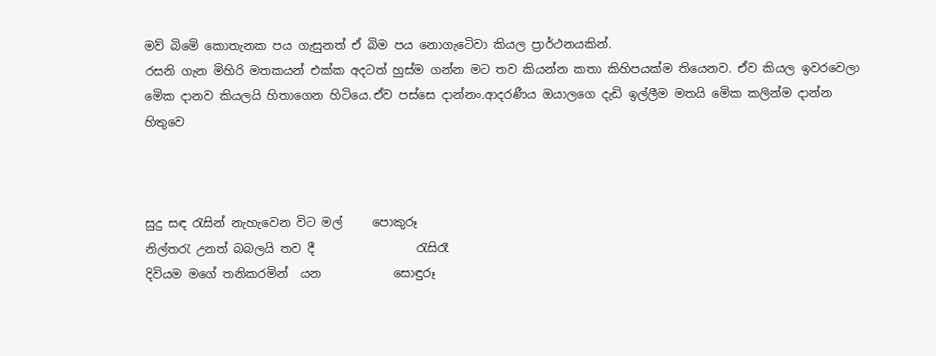මව් බිමෙි කොතැනක පය ගැසුනත් ඒ බිම පය නොගැටෙිවා කියල ප්‍රාර්ථනයකින්.
රසනි ගැන මිහිරි මතකයන් එක්ක අදටත් හුස්ම ගන්න මට තව කියන්න කතා කිහිපයක්ම තියෙනව. ඒව කියල ඉවරවෙලා මෙික දානව කියලයි හිතාගෙන හිටියෙ.ඒව පස්සෙ දාන්නං.ආදරණීය ඔයාලගෙ දැඩි ඉල්ලීම මතයි මෙික කලින්ම දාන්න හිතුවෙ



සුදු සඳ රැසින් නැහැවෙන විට මල්     පොකුරූ
නිල්තරැ උනත් බබලයි තව දී                 රැසිරෑ
දිවියම මගේ තනිකරමින්  යන            සොඳුරූ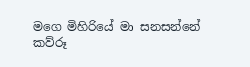මගෙ මිහිරියේ මා සනසන්නේ               කව්රූ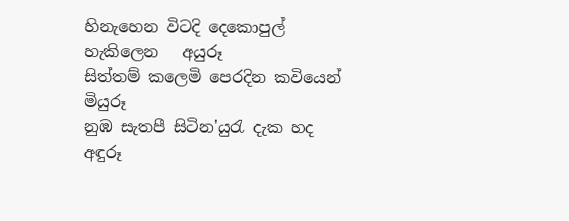හිනැහෙන විටදි දෙකොපුල් හැකිලෙන   අයුරූ
සිත්තම් කලෙමි පෙරදින කවියෙන්        මියුරූ
නුඹ සැතපී සිටින'යුරැ දැක හද                අඳුරූ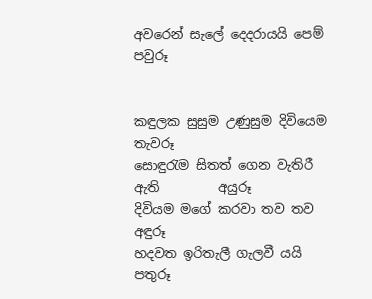අවරෙන් සැලේ දෙදරායයි පෙම්               පවුරූ


කඳුලක සුසුම උණුසුම දිවියෙම            තැවරූ
සොඳුරැම සිතත් ගෙන වැතිරී ඇති         අයුරූ
දිවියම මගේ කරවා තව තව                   අඳුරූ
හදවත ඉරිතැලී ගැලවී යයි                     පතුරූ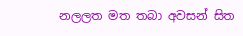නලලත මත තබා අවසන් සිත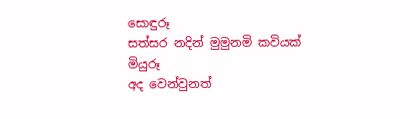සොඳුරූ
සත්සර නදින් මුමුනමි කවියක්               මියුරූ
අද වෙන්වුනත්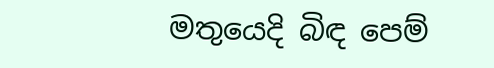මතුයෙදි බිඳ පෙම්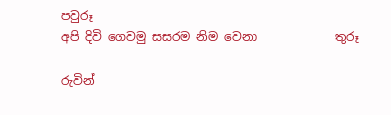පවුරූ
අපි දිවි ගෙවමු සසරම නිම වෙනා             තුරූ

රුවින්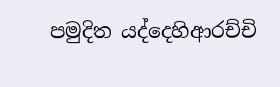පමුදිත යද්දෙහිආරච්චි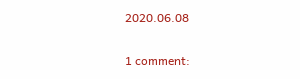2020.06.08

1 comment: